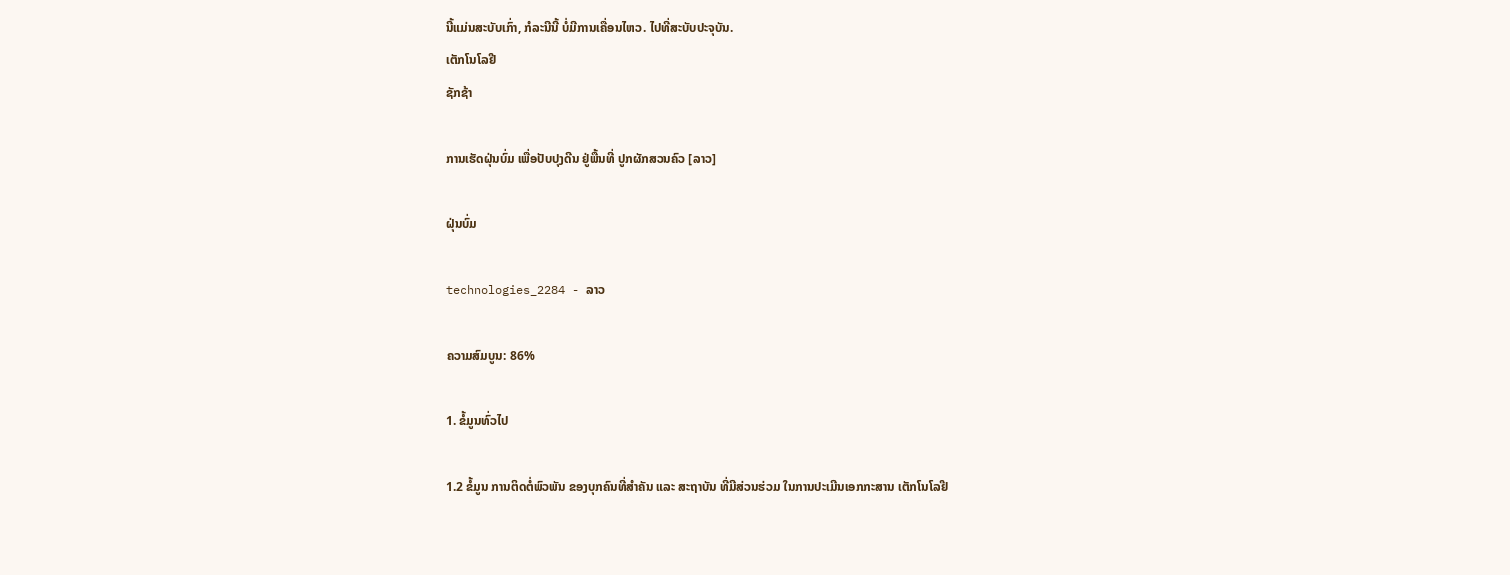ນີ້ແມ່ນສະບັບເກົ່າ, ກໍລະນີນີ້ ບໍ່ມີການເຄື່ອນໄຫວ. ໄປທີ່ສະບັບປະຈຸບັນ.
ເຕັກໂນໂລຢີ
ຊັກຊ້າ

ການເຮັດຝຸ່ນບົ່ມ ເພື່ອປັບປຸງດີນ ຢູ່ພື້ນທີ່ ປູກຜັກສວນຄົວ [ລາວ]

ຝຸ່ນບົ່ມ

technologies_2284 - ລາວ

ຄວາມສົມບູນ: 86%

1. ຂໍ້ມູນທົ່ວໄປ

1.2 ຂໍ້ມູນ ການຕິດຕໍ່ພົວພັນ ຂອງບຸກຄົນທີ່ສໍາຄັນ ແລະ ສະຖາບັນ ທີ່ມີສ່ວນຮ່ວມ ໃນການປະເມີນເອກກະສານ ເຕັກໂນໂລຢີ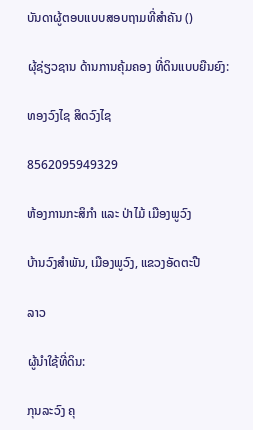ບັນດາຜູ້ຕອບແບບສອບຖາມທີ່ສໍາຄັນ ()

ຜຸ້ຊ່ຽວຊານ ດ້ານການຄຸ້ມຄອງ ທີ່ດິນແບບຍືນຍົງ:

ທອງວົງໄຊ ສິດວົງໄຊ

8562095949329

ຫ້ອງການກະສິກຳ ແລະ ປ່າໄມ້ ເມືອງພູວົງ

ບ້ານວົງສຳພັນ, ເມືອງພູວົງ, ແຂວງອັດຕະປື

ລາວ

ຜູ້ນໍາໃຊ້ທີ່ດິນ:

ກຸນລະວົງ ຄຸ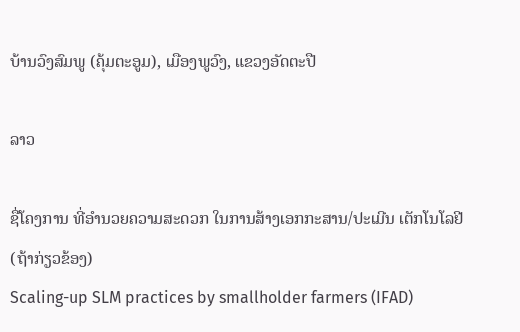ບ້ານວົງສົມພູ (ຄຸ້ມຕະອູມ), ເມືອງພູວົງ, ແຂວງອັດຕະປື

ລາວ

ຊື່ໂຄງການ ທີ່ອໍານວຍຄວາມສະດວກ ໃນການສ້າງເອກກະສານ/ປະເມີນ ເຕັກໂນໂລຢີ (ຖ້າກ່ຽວຂ້ອງ)
Scaling-up SLM practices by smallholder farmers (IFAD)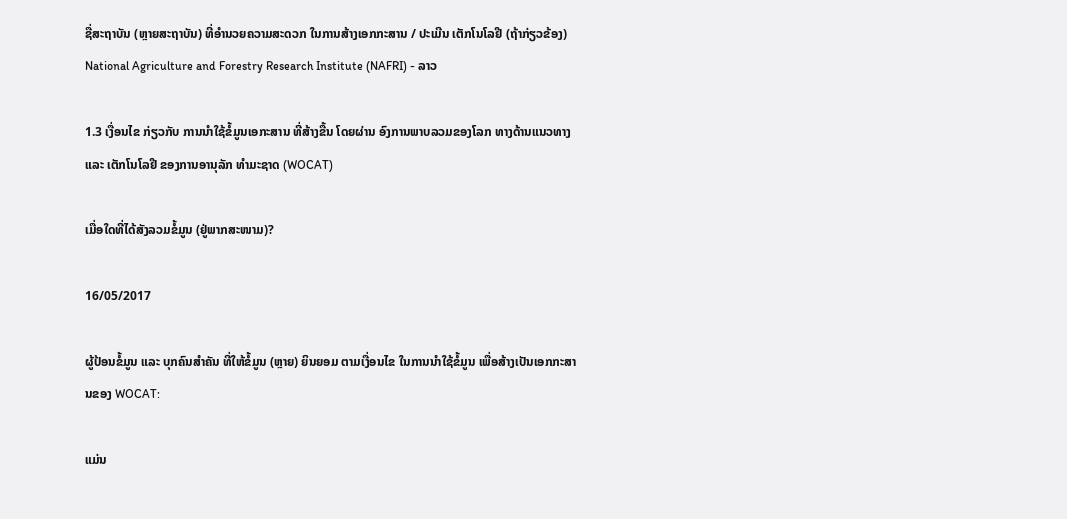ຊື່ສະຖາບັນ (ຫຼາຍສະຖາບັນ) ທີ່ອໍານວຍຄວາມສະດວກ ໃນການສ້າງເອກກະສານ / ປະເມີນ ເຕັກໂນໂລຢີ (ຖ້າກ່ຽວຂ້ອງ)
National Agriculture and Forestry Research Institute (NAFRI) - ລາວ

1.3 ເງື່ອນໄຂ ກ່ຽວກັບ ການນໍາໃຊ້ຂໍ້ມູນເອກະສານ ທີ່ສ້າງຂື້ນ ໂດຍຜ່ານ ອົງການພາບລວມຂອງໂລກ ທາງດ້ານແນວທາງ ແລະ ເຕັກໂນໂລຢີ ຂອງການອານຸລັກ ທໍາມະຊາດ (WOCAT)

ເມື່ອໃດທີ່ໄດ້ສັງລວມຂໍ້ມູນ (ຢູ່ພາກສະໜາມ)?

16/05/2017

ຜູ້ປ້ອນຂໍ້ມູນ ແລະ ບຸກຄົນສຳຄັນ ທີ່ໃຫ້ຂໍ້ມູນ (ຫຼາຍ) ຍິນຍອມ ຕາມເງື່ອນໄຂ ໃນການນຳໃຊ້ຂໍ້ມູນ ເພື່ອສ້າງເປັນເອກກະສານຂອງ WOCAT:

ແມ່ນ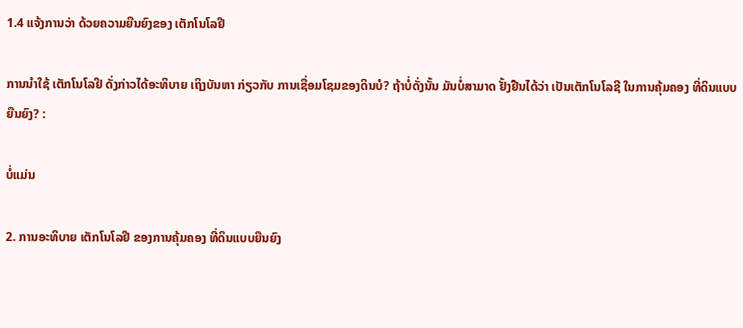1.4 ແຈ້ງການວ່າ ດ້ວຍຄວາມຍືນຍົງຂອງ ເຕັກໂນໂລຢີ

ການນໍາໃຊ້ ເຕັກໂນໂລຢີ ດັ່ງກ່າວໄດ້ອະທິບາຍ ເຖິງບັນຫາ ກ່ຽວກັບ ການເຊື່ອມໂຊມຂອງດິນບໍ? ຖ້າບໍ່ດັ່ງນັ້ນ ມັນບໍ່ສາມາດ ຢັ້ງຢືນໄດ້ວ່າ ເປັນເຕັກໂນໂລຊີ ໃນການຄຸ້ມຄອງ ທີ່ດິນແບບຍືນຍົງ? :

ບໍ່ແມ່ນ

2. ການອະທິບາຍ ເຕັກໂນໂລຢີ ຂອງການຄຸ້ມຄອງ ທີ່ດິນແບບຍືນຍົງ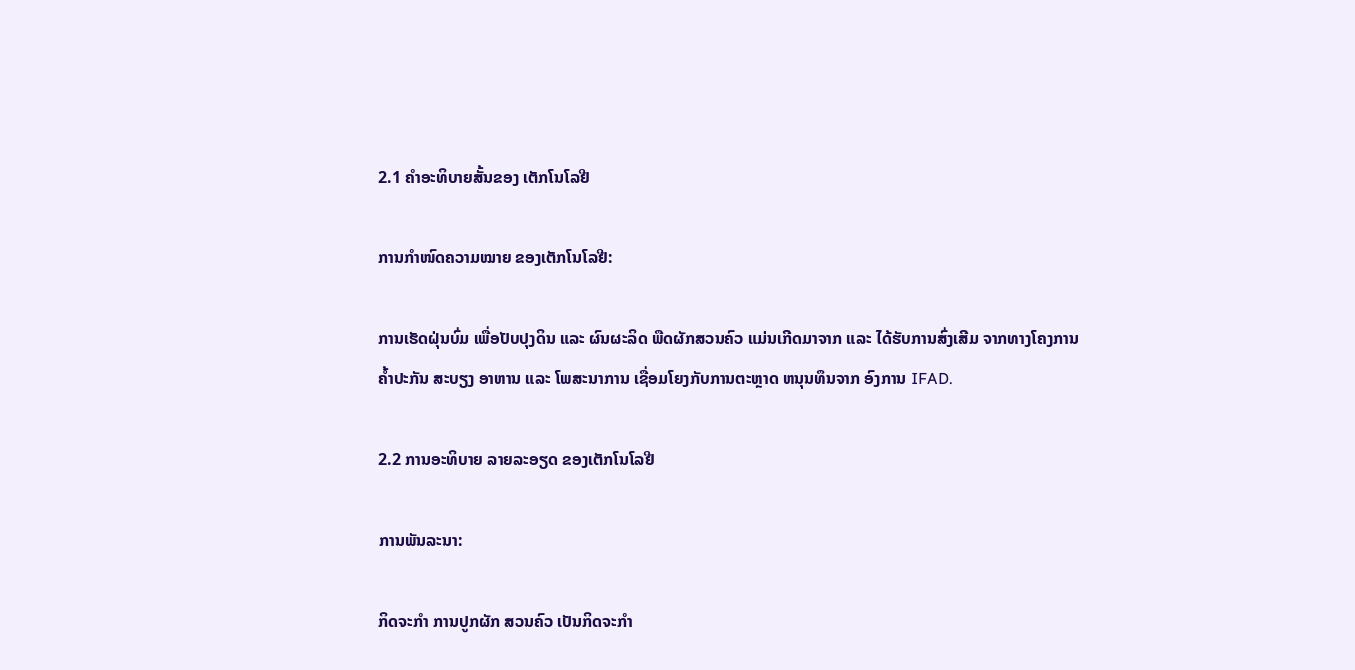2.1 ຄໍາອະທິບາຍສັ້ນຂອງ ເຕັກໂນໂລຢີ

ການກຳໜົດຄວາມໝາຍ ຂອງເຕັກໂນໂລຢີ:

ການເຮັດຝຸ່ນບົ່ມ ເພື່ອປັບປຸງດິນ ແລະ ຜົນຜະລິດ ພືດຜັກສວນຄົວ ແມ່ນເກີດມາຈາກ ແລະ ໄດ້ຮັບການສົ່ງເສີມ ຈາກທາງໂຄງການ ຄໍ້າປະກັນ ສະບຽງ ອາຫານ ແລະ ໂພສະນາການ ເຊື່ອມໂຍງກັບການຕະຫຼາດ ຫນຸນທຶນຈາກ ອົງການ IFAD.

2.2 ການອະທິບາຍ ລາຍລະອຽດ ຂອງເຕັກໂນໂລຢີ

ການພັນລະນາ:

ກິດຈະກໍາ ການປູກຜັກ ສວນຄົວ ເປັນກິດຈະກໍາ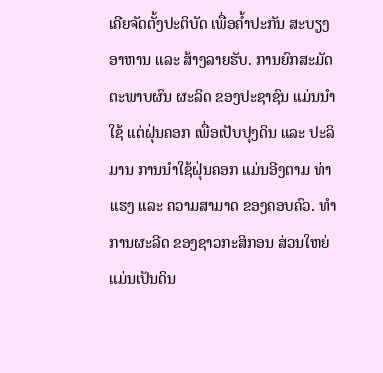ເຄີຍຈັດຕັ້ງປະຕິບັດ ເພື່ອຄໍ້າປະກັນ ສະບຽງອາຫານ ແລະ ສ້າງລາຍຮັບ. ການຍົກສະມັດ ຕະພາບຜົນ ຜະລິດ ຂອງປະຊາຊົນ ແມ່ນນໍາໃຊ້ ແຕ່ຝຸ່ນຄອກ ເພື່ອເປັບປຸງດິນ ແລະ ປະລິມານ ການນໍາໃຊ້ຝຸ່ນຄອກ ແມ່ນອີງຕາມ ທ່າແຮງ ແລະ ຄວາມສາມາດ ຂອງຄອບຄົວ. ທໍາການຜະລີດ ຂອງຊາວກະສິກອນ ສ່ວນໃຫຍ່ ແມ່ນເປັນດິນ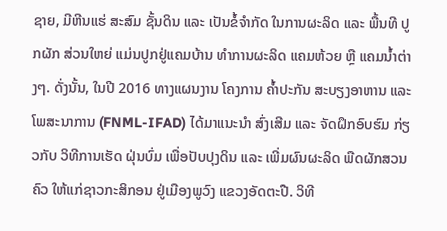ຊາຍ, ມີຫີນແຮ່ ສະສົມ ຊັ້ນດິນ ແລະ ເປັນຂໍ້ຈຳກັດ ໃນການຜະລິດ ແລະ ພື້ນທີ ປູກຜັກ ສ່ວນໃຫຍ່ ແມ່ນປູກຢູ່ແຄມບ້ານ ທໍາການຜະລິດ ແຄມຫ້ວຍ ຫືຼ ແຄມນໍ້າຕ່າງໆ. ດັ່ງນັ້ນ, ໃນປີ 2016 ທາງແຜນງານ ໂຄງການ ຄໍ້າປະກັນ ສະບຽງອາຫານ ແລະ ໂພສະນາການ (FNML-IFAD) ໄດ້ມາແນະນໍາ ສົ່ງເສີມ ແລະ ຈັດຝຶກອົບຮົມ ກ່ຽວກັບ ວິທີການເຮັດ ຝຸ່ນບົ່ມ ເພື່ອປັບປຸງດິນ ແລະ ເພີ່ມຜົນຜະລິດ ພືດຜັກສວນຄົວ ໃຫ້ແກ່ຊາວກະສິກອນ ຢູ່ເມືອງພູວົງ ແຂວງອັດຕະປື. ວິທີ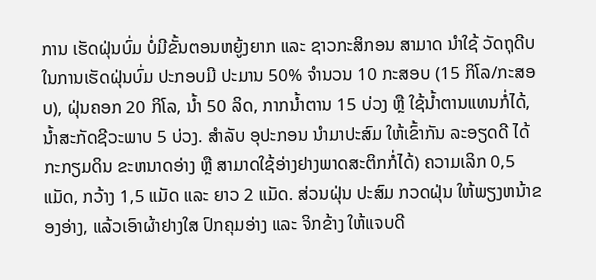ການ ເຮັດຝຸ່ນບົ່ມ ບ່ໍມີຂັ້ນຕອນຫຍູ້ງຍາກ ແລະ ຊາວກະສິກອນ ສາມາດ ນໍາໃຊ້ ວັດຖຸດີບ ໃນການເຮັດຝຸ່ນບົ່ມ ປະກອບມີ ປະມານ 50% ຈໍານວນ 10 ກະສອບ (15 ກິໂລ/ກະສອບ), ຝຸ່ນຄອກ 20 ກິໂລ, ນໍ້າ 50 ລິດ, ກາກນໍ້າຕານ 15 ບ່ວງ ຫືຼ ໃຊ້ນ້ຳຕານແທນກ່ໍໄດ້, ນໍ້າສະກັດຊີວະພາບ 5 ບ່ວງ. ສໍາລັບ ອຸປະກອນ ນໍາມາປະສົມ ໃຫ້ເຂົ້າກັນ ລະອຽດດີ ໄດ້ກະກຽມດິນ ຂະຫນາດອ່າງ ຫືຼ ສາມາດໃຊ້ອ່າງຢາງພາດສະຕິກກໍ່ໄດ້) ຄວາມເລິກ 0,5 ແມັດ, ກວ້າງ 1,5 ແມັດ ແລະ ຍາວ 2 ແມັດ. ສ່ວນຝຸ່ນ ປະສົມ ກວດຝຸ່ນ ໃຫ້ພຽງຫນ້າຂອງອ່າງ, ແລ້ວເອົາຜ້າຢາງໃສ ປົກຄຸມອ່າງ ແລະ ຈິກຂ້າງ ໃຫ້ແຈບດີ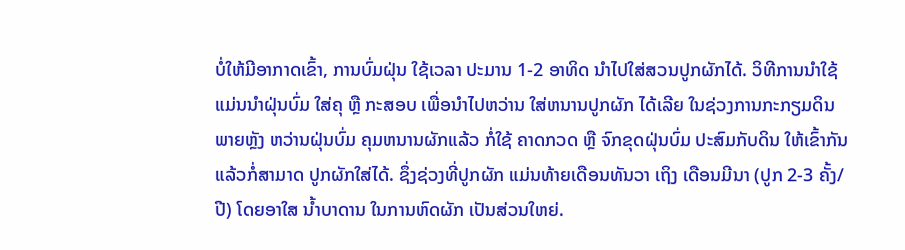ບ່ໍໃຫ້ມີອາກາດເຂົ້າ, ການບົ່ມຝຸ່ນ ໃຊ້ເວລາ ປະມານ 1-2 ອາທິດ ນໍາໄປໃສ່ສວນປູກຜັກໄດ້. ວິທີການນໍາໃຊ້ ແມ່ນນຳຝຸ່ນບົ່ມ ໃສ່ຄຸ ຫືຼ ກະສອບ ເພື່ອນໍາໄປຫວ່ານ ໃສ່ຫນານປູກຜັກ ໄດ້ເລີຍ ໃນຊ່ວງການກະກຽມດິນ ພາຍຫັຼງ ຫວ່ານຝຸ່ນບົ່ມ ຄຸມຫນານຜັກແລ້ວ ກໍ່ໃຊ້ ຄາດກວດ ຫືຼ ຈົກຂຸດຝຸ່ນບົ່ມ ປະສົມກັບດິນ ໃຫ້ເຂົ້າກັນ ແລ້ວກໍ່ສາມາດ ປູກຜັກໃສ່ໄດ້. ຊຶ່ງຊ່ວງທີ່ປູກຜັກ ແມ່ນທ້າຍເດືອນທັນວາ ເຖິງ ເດືອນມີນາ (ປູກ 2-3 ຄັ້ງ/ປີ) ໂດຍອາໃສ ນໍ້າບາດານ ໃນການຫົດຜັກ ເປັນສ່ວນໃຫຍ່.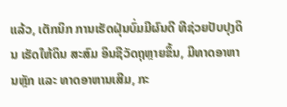ແລ້ວ, ເຕັກນິກ ການເຮັດຝຸ່ນບົ່ມມີຜົນດີ ທີຊ່ວຍປັບປຸງດິນ ເຮັດໃຫ້ດິນ ສະສົມ ອິນຊີວັດຖຸຫຼາຍຂຶ້ນ, ມີທາດອາຫານຫັຼກ ແລະ ທາດອາຫານເສີມ, ກະ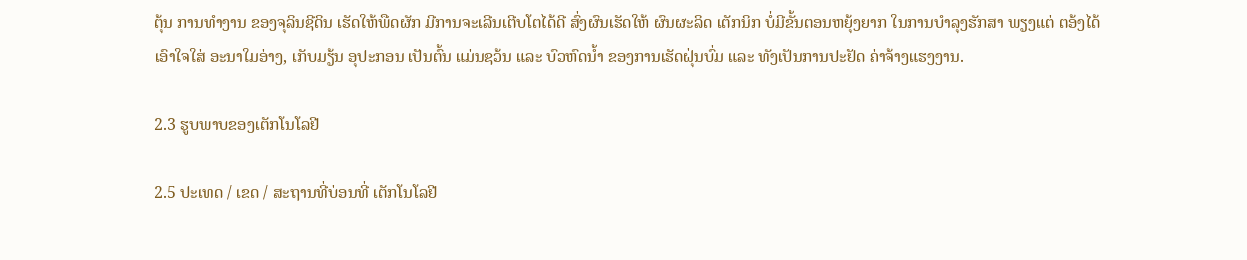ຕຸ້ນ ການທໍາງານ ຂອງຈຸລິນຊີດິນ ເຮັດໃຫ້ພືດຜັກ ມີການຈະເລີນເຕີບໂຕໄດ້ດີ ສົ່ງຜົນເຮັດໃຫ້ ຜົນຜະລິດ ເຕັກນິກ ບ່ໍມີຂັ້ນຕອນຫຍຸ້ງຍາກ ໃນການບໍາລຸງຮັກສາ ພຽງແຕ່ ຕອ້ງໄດ້ເອົາໃຈໃສ່ ອະນາໃມອ່າງ, ເກັບມຽ້ນ ອຸປະກອນ ເປັນຕົ້ນ ແມ່ນຊວ້ນ ແລະ ບົວຫົດນໍ້າ ຂອງການເຮັດຝຸ່ນບົ່ມ ແລະ ທັງເປັນການປະຢັດ ຄ່າຈ້າງແຮງງານ.

2.3 ຮູບພາບຂອງເຕັກໂນໂລຢີ

2.5 ປະເທດ / ເຂດ / ສະຖານທີ່ບ່ອນທີ່ ເຕັກໂນໂລຢີ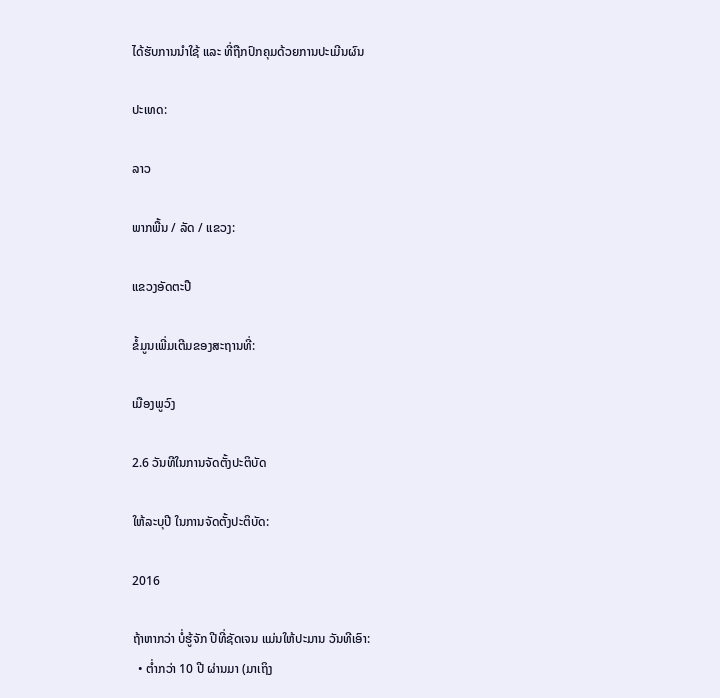ໄດ້ຮັບການນໍາໃຊ້ ແລະ ທີ່ຖືກປົກຄຸມດ້ວຍການປະເມີນຜົນ

ປະເທດ:

ລາວ

ພາກພື້ນ / ລັດ / ແຂວງ:

ແຂວງອັດຕະປື

ຂໍ້ມູນເພີ່ມເຕີມຂອງສະຖານທີ່:

ເມືອງພູວົງ

2.6 ວັນທີໃນການຈັດຕັ້ງປະຕິບັດ

ໃຫ້ລະບຸປີ ໃນການຈັດຕັ້ງປະຕິບັດ:

2016

ຖ້າຫາກວ່າ ບໍ່ຮູ້ຈັກ ປີທີ່ຊັດເຈນ ແມ່ນໃຫ້ປະມານ ວັນທີເອົາ:
  • ຕໍ່າກວ່າ 10 ປີ ຜ່ານມາ (ມາເຖິງ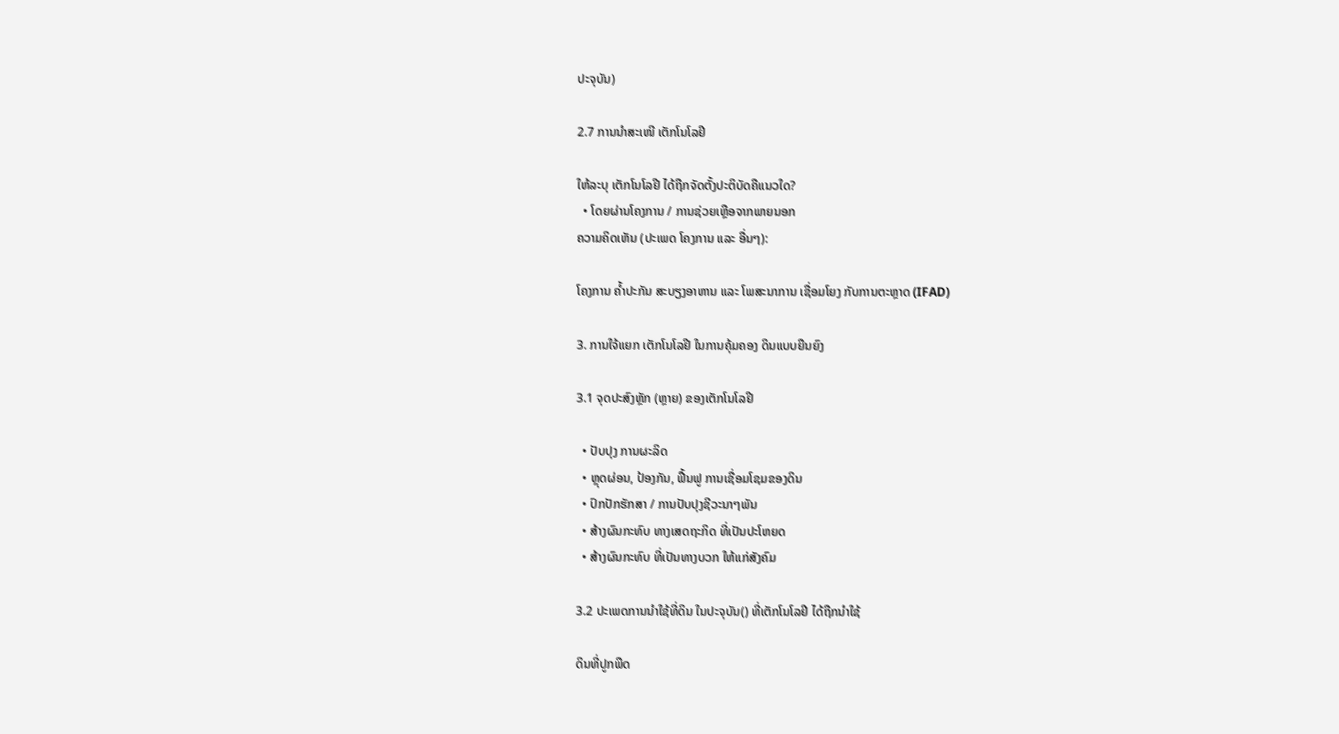ປະຈຸບັນ)

2.7 ການນໍາສະເໜີ ເຕັກໂນໂລຢີ

ໃຫ້ລະບຸ ເຕັກໂນໂລຢີ ໄດ້ຖືກຈັດຕັ້ງປະຕິບັດຄືແນວໃດ?
  • ໂດຍຜ່ານໂຄງການ / ການຊ່ວຍເຫຼືອຈາກພາຍນອກ
ຄວາມຄິດເຫັນ (ປະເພດ ໂຄງການ ແລະ ອື່ນໆ):

ໂຄງການ ຄໍ້າປະກັນ ສະບຽງອາຫານ ແລະ ໂພສະນາການ ເຊື່ອມໂຍງ ກັບການຕະຫຼາດ (IFAD)

3. ການໃຈ້ແຍກ ເຕັກໂນໂລຢີ ໃນການຄຸ້ມຄອງ ດິນແບບຍືນຍົງ

3.1 ຈຸດປະສົງຫຼັກ (ຫຼາຍ) ຂອງເຕັກໂນໂລຢີ

  • ປັບປຸງ ການຜະລິດ
  • ຫຼຸດຜ່ອນ, ປ້ອງກັນ, ຟື້ນຟູ ການເຊື່ອມໂຊມຂອງດິນ
  • ປົກປັກຮັກສາ / ການປັບປຸງຊີວະນາໆພັນ
  • ສ້າງຜົນກະທົບ ທາງເສດຖະກິດ ທີ່ເປັນປະໂຫຍດ
  • ສ້າງຜົນກະທົບ ທີ່ເປັນທາງບວກ ໃຫ້ແກ່ສັງຄົມ

3.2 ປະເພດການນໍາໃຊ້ທີ່ດິນ ໃນປະຈຸບັນ() ທີ່ເຕັກໂນໂລຢີ ໄດ້ຖືກນໍາໃຊ້

ດິນທີ່ປູກພືດ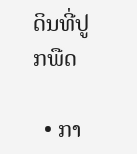ດິນທີ່ປູກພືດ

  • ກາ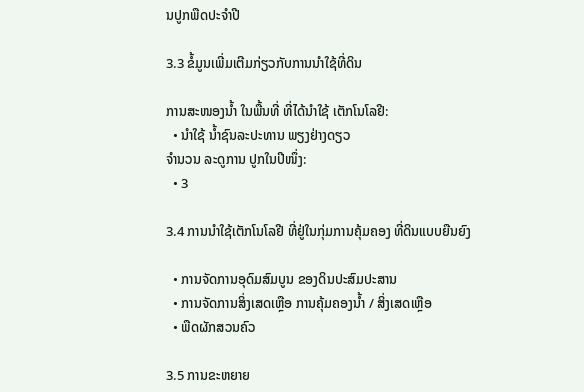ນປູກພືດປະຈໍາປີ

3.3 ຂໍ້ມູນເພີ່ມເຕີມກ່ຽວກັບການນໍາໃຊ້ທີ່ດິນ

ການສະໜອງນໍ້າ ໃນພື້ນທີ່ ທີ່ໄດ້ນໍາໃຊ້ ເຕັກໂນໂລຢີ:
  • ນໍາໃຊ້ ນໍ້າຊົນລະປະທານ ພຽງຢ່າງດຽວ
ຈໍານວນ ລະດູການ ປູກໃນປີໜຶ່ງ:
  • 3

3.4 ການນໍາໃຊ້ເຕັກໂນໂລຢີ ທີ່ຢູ່ໃນກຸ່ມການຄຸ້ມຄອງ ທີ່ດິນແບບຍືນຍົງ

  • ການຈັດການອຸດົມສົມບູນ ຂອງດິນປະສົມປະສານ
  • ການຈັດການສິ່ງເສດເຫຼືອ ການຄຸ້ມຄອງນໍ້າ / ສິ່ງເສດເຫຼືອ
  • ພືດຜັກສວນຄົວ

3.5 ການຂະຫຍາຍ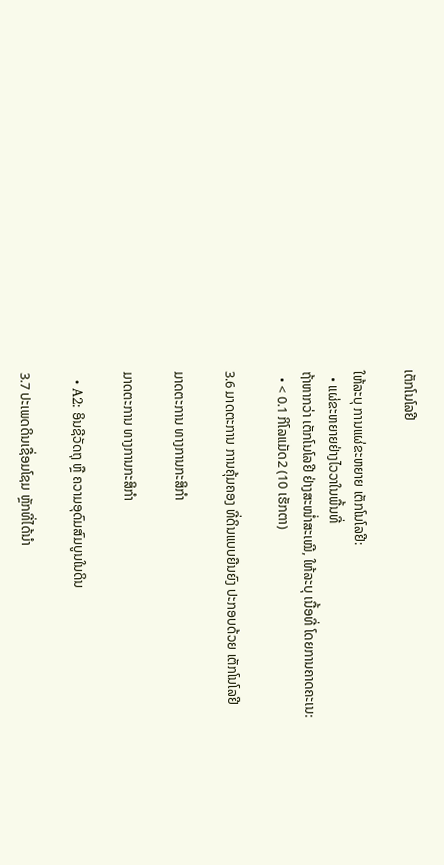ເຕັກໂນໂລຢີ

ໃຫ້ລະບຸ ການແຜ່ຂະຫຍາຍ ເຕັກໂນໂລຢີ:
  • ແຜ່ຂະຫຍາຍຢ່າງໄວວາໃນພື້ນທີ່
ຖ້າຫາກວ່າ ເຕັກໂນໂລຢີ ຢ່າງສະໜ່ຳສະເໝີ, ໃຫ້ລະບຸ ເນື້ອທີ່ ໂດຍການຄາດຄະເນ:
  • < 0.1 ກິໂລແມັດ2 (10 ເຮັກຕາ)

3.6 ມາດຕະການ ການຄຸ້ມຄອງ ທີ່ດິນແບບຍືນຍົງ ປະກອບດ້ວຍ ເຕັກໂນໂລຢີ

ມາດຕະການ ທາງການກະສິກໍາ

ມາດຕະການ ທາງການກະສິກໍາ

  • A2: ອິນຊີວັດຖຸ ຫຼື ຄວາມອຸດົມສົມບູນໃນດິນ

3.7 ປະເພດດິນເຊື່ອມໂຊມ ຫຼັກທີ່ໄດ້ນໍາ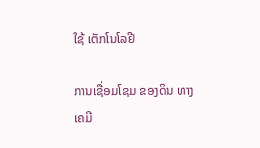ໃຊ້ ເຕັກໂນໂລຢີ

ການເຊື່ອມໂຊມ ຂອງດິນ ທາງເຄມີ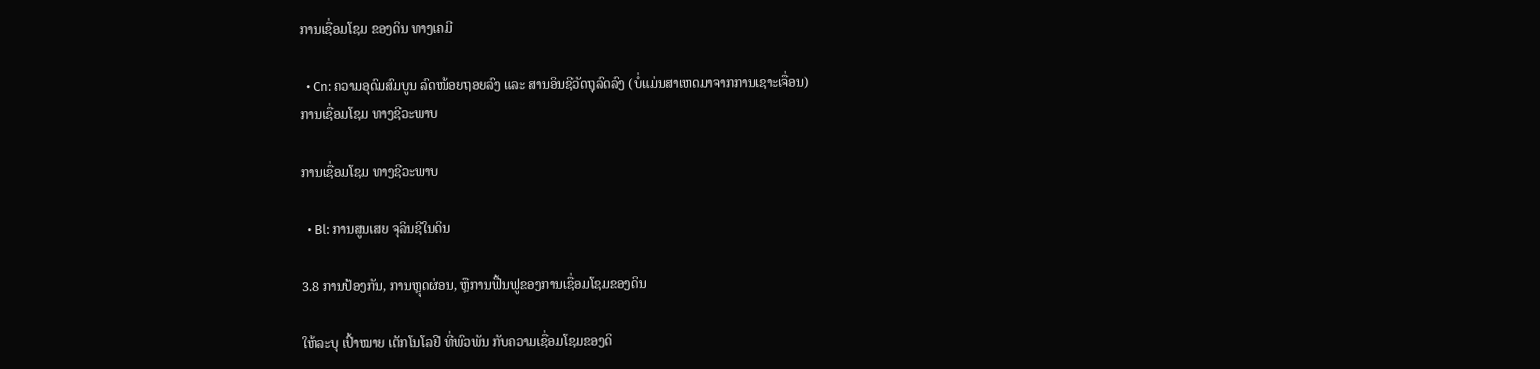ການເຊື່ອມໂຊມ ຂອງດິນ ທາງເຄມີ

  • Cn: ຄວາມອຸດົມສົມບູນ ລົດໜ້ອຍຖອຍລົງ ແລະ ສານອິນຊີວັດຖຸລົດລົງ (ບໍ່ແມ່ນສາເຫດມາຈາກການເຊາະເຈື່ອນ)
ການເຊື່ອມໂຊມ ທາງຊີວະພາບ

ການເຊື່ອມໂຊມ ທາງຊີວະພາບ

  • Bl: ການສູນເສຍ ຈຸລິນຊີໃນດິນ

3.8 ການປ້ອງກັນ, ການຫຼຸດຜ່ອນ, ຫຼືການຟື້ນຟູຂອງການເຊື່ອມໂຊມຂອງດິນ

ໃຫ້ລະບຸ ເປົ້າໝາຍ ເຕັກໂນໂລຢີ ທີ່ພົວພັນ ກັບຄວາມເຊື່ອມໂຊມຂອງດິ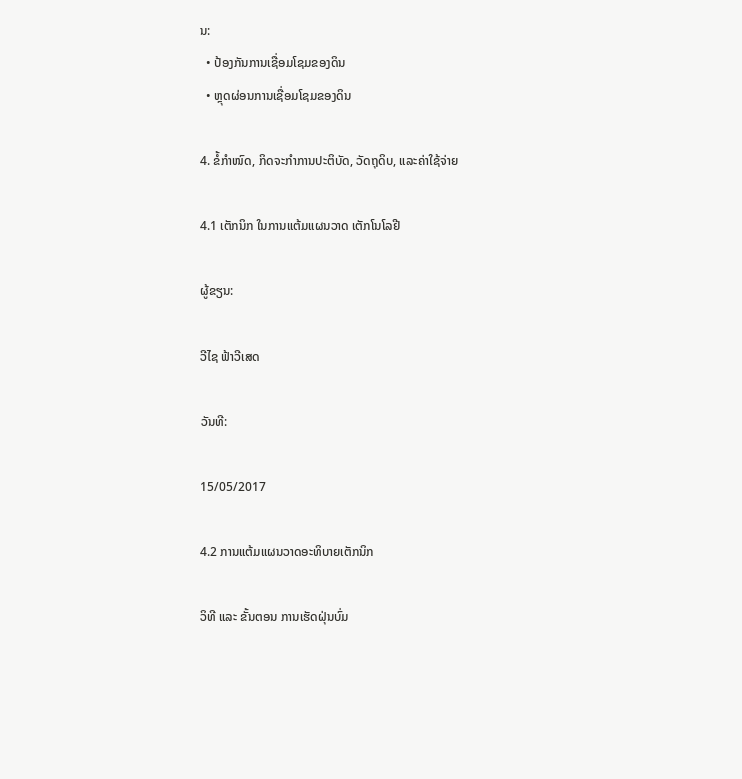ນ:
  • ປ້ອງກັນການເຊື່ອມໂຊມຂອງດິນ
  • ຫຼຸດຜ່ອນການເຊື່ອມໂຊມຂອງດິນ

4. ຂໍ້ກໍາໜົດ, ກິດຈະກໍາການປະຕິບັດ, ວັດຖຸດິບ, ແລະຄ່າໃຊ້ຈ່າຍ

4.1 ເຕັກນິກ ໃນການແຕ້ມແຜນວາດ ເຕັກໂນໂລຢີ

ຜູ້ຂຽນ:

ວີໄຊ ຟ້າວີເສດ

ວັນທີ:

15/05/2017

4.2 ການແຕ້ມແຜນວາດອະທິບາຍເຕັກນິກ

ວິທີ ແລະ ຂັ້ນຕອນ ການເຮັດຝຸ່ນບົ່ມ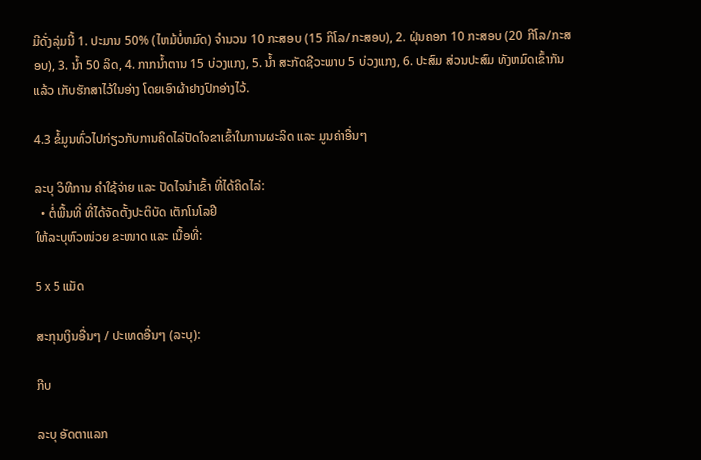ມີດັ່ງລຸ່ມນີ້ 1. ປະມານ 50% (ໄຫມ້ບໍ່ຫມົດ) ຈໍານວນ 10 ກະສອບ (15 ກິໂລ/ກະສອບ), 2. ຝຸ່ນຄອກ 10 ກະສອບ (20 ກີໂລ/ກະສອບ), 3. ນໍ້າ 50 ລິດ, 4. ກາກນໍ້າຕານ 15 ບ່ວງແກງ, 5. ນໍ້າ ສະກັດຊີວະພາບ 5 ບ່ວງແກງ, 6. ປະສົມ ສ່ວນປະສົມ ທັງຫມົດເຂົ້າກັນແລ້ວ ເກັບຮັກສາໄວ້ໃນອ່າງ ໂດຍເອົາຜ້າຢາງປົກອ່າງໄວ້.

4.3 ຂໍ້ມູນທົ່ວໄປກ່ຽວກັບການຄິດໄລ່ປັດໃຈຂາເຂົ້າໃນການຜະລິດ ແລະ ມູນຄ່າອື່ນໆ

ລະບຸ ວິທີການ ຄຳໃຊ້ຈ່າຍ ແລະ ປັດໄຈນໍາເຂົ້າ ທີ່ໄດ້ຄິດໄລ່:
  • ຕໍ່ພື້ນທີ່ ທີ່ໄດ້ຈັດຕັ້ງປະຕິບັດ ເຕັກໂນໂລຢີ
ໃຫ້ລະບຸຫົວໜ່ວຍ ຂະໜາດ ແລະ ເນື້ອທີ່:

5 x 5 ແມັດ

ສະກຸນເງິນອື່ນໆ / ປະເທດອື່ນໆ (ລະບຸ):

ກີບ

ລະບຸ ອັດຕາແລກ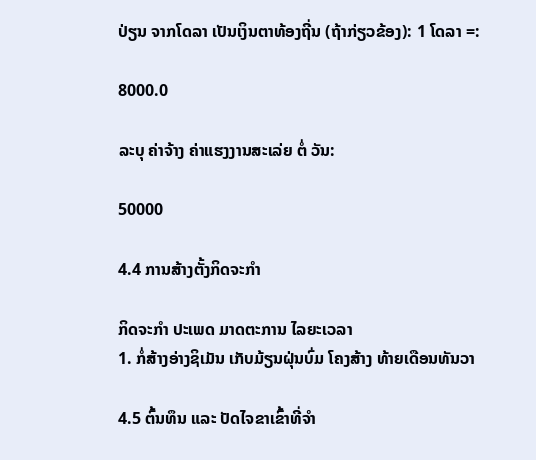ປ່ຽນ ຈາກໂດລາ ເປັນເງິນຕາທ້ອງຖີ່ນ (ຖ້າກ່ຽວຂ້ອງ): 1 ໂດລາ =:

8000.0

ລະບຸ ຄ່າຈ້າງ ຄ່າແຮງງານສະເລ່ຍ ຕໍ່ ວັນ:

50000

4.4 ການສ້າງຕັ້ງກິດຈະກໍາ

ກິດຈະກໍາ ປະເພດ ມາດຕະການ ໄລຍະເວລາ
1. ກໍ່ສ້າງອ່າງຊິເມັນ ເກັບມ້ຽນຝຸ່ນບົ່ມ ໂຄງສ້າງ ທ້າຍເດືອນທັນວາ

4.5 ຕົ້ນທຶນ ແລະ ປັດໄຈຂາເຂົ້າທີ່ຈໍາ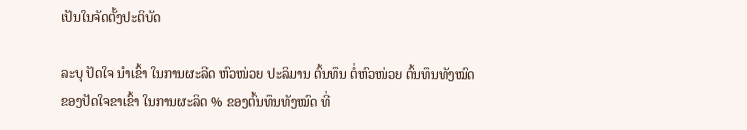ເປັນໃນຈັດຕັ້ງປະຕິບັດ

ລະບຸ ປັດໃຈ ນໍາເຂົ້າ ໃນການຜະລີດ ຫົວໜ່ວຍ ປະລິມານ ຕົ້ນທຶນ ຕໍ່ຫົວໜ່ວຍ ຕົ້ນທຶນທັງໝົດ ຂອງປັດໃຈຂາເຂົ້າ ໃນການຜະລິດ % ຂອງຕົ້ນທຶນທັງໝົດ ທີ່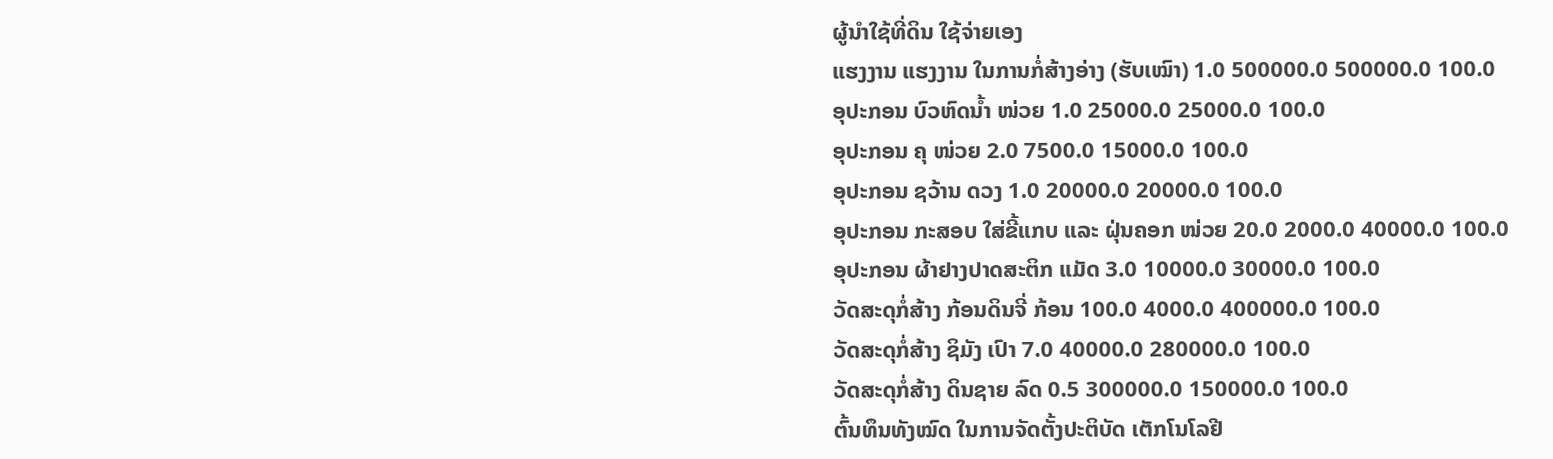ຜູ້ນໍາໃຊ້ທີ່ດິນ ໃຊ້ຈ່າຍເອງ
ແຮງງານ ແຮງງານ ໃນການກໍ່ສ້າງອ່າງ (ຮັບເໝົາ) 1.0 500000.0 500000.0 100.0
ອຸປະກອນ ບົວຫົດນ້ຳ ໜ່ວຍ 1.0 25000.0 25000.0 100.0
ອຸປະກອນ ຄຸ ໜ່ວຍ 2.0 7500.0 15000.0 100.0
ອຸປະກອນ ຊວ້ານ ດວງ 1.0 20000.0 20000.0 100.0
ອຸປະກອນ ກະສອບ ໃສ່ຂີ້ແກບ ແລະ ຝຸ່ນຄອກ ໜ່ວຍ 20.0 2000.0 40000.0 100.0
ອຸປະກອນ ຜ້າຢາງປາດສະຕິກ ແມັດ 3.0 10000.0 30000.0 100.0
ວັດສະດຸກໍ່ສ້າງ ກ້ອນດິນຈີ່ ກ້ອນ 100.0 4000.0 400000.0 100.0
ວັດສະດຸກໍ່ສ້າງ ຊິມັງ ເປົາ 7.0 40000.0 280000.0 100.0
ວັດສະດຸກໍ່ສ້າງ ດິນຊາຍ ລົດ 0.5 300000.0 150000.0 100.0
ຕົ້ນທຶນທັງໝົດ ໃນການຈັດຕັ້ງປະຕິບັດ ເຕັກໂນໂລຢີ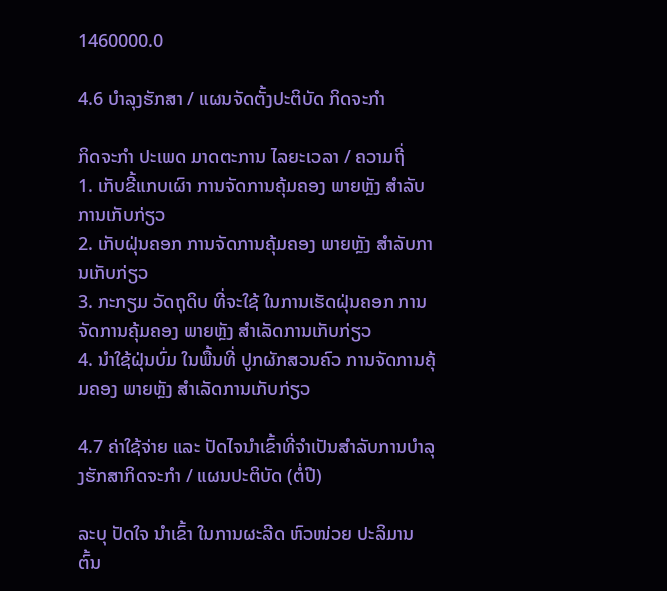1460000.0

4.6 ບໍາລຸງຮັກສາ / ແຜນຈັດຕັ້ງປະຕິບັດ ກິດຈະກໍາ

ກິດຈະກໍາ ປະເພດ ມາດຕະການ ໄລຍະເວລາ / ຄວາມຖີ່
1. ເກັບຂີ້ແກບເຜົາ ການຈັດການຄຸ້ມຄອງ ພາຍຫຼັງ ສຳລັບການເກັບກ່ຽວ
2. ເກັບຝຸ່ນຄອກ ການຈັດການຄຸ້ມຄອງ ພາຍຫຼັງ ສຳລັບການເກັບກ່ຽວ
3. ກະກຽມ ວັດຖຸດິບ ທີ່ຈະໃຊ້ ໃນການເຮັດຝຸ່ນຄອກ ການຈັດການຄຸ້ມຄອງ ພາຍຫຼັງ ສຳເລັດການເກັບກ່ຽວ
4. ນຳໃຊ້ຝຸ່ນບົ່ມ ໃນພື້ນທີ່ ປູກຜັກສວນຄົວ ການຈັດການຄຸ້ມຄອງ ພາຍຫຼັງ ສຳເລັດການເກັບກ່ຽວ

4.7 ຄ່າໃຊ້ຈ່າຍ ແລະ ປັດໄຈນໍາເຂົ້າທີ່ຈໍາເປັນສໍາລັບການບໍາລຸງຮັກສາກິດຈະກໍາ / ແຜນປະຕິບັດ (ຕໍ່ປີ)

ລະບຸ ປັດໃຈ ນໍາເຂົ້າ ໃນການຜະລີດ ຫົວໜ່ວຍ ປະລິມານ ຕົ້ນ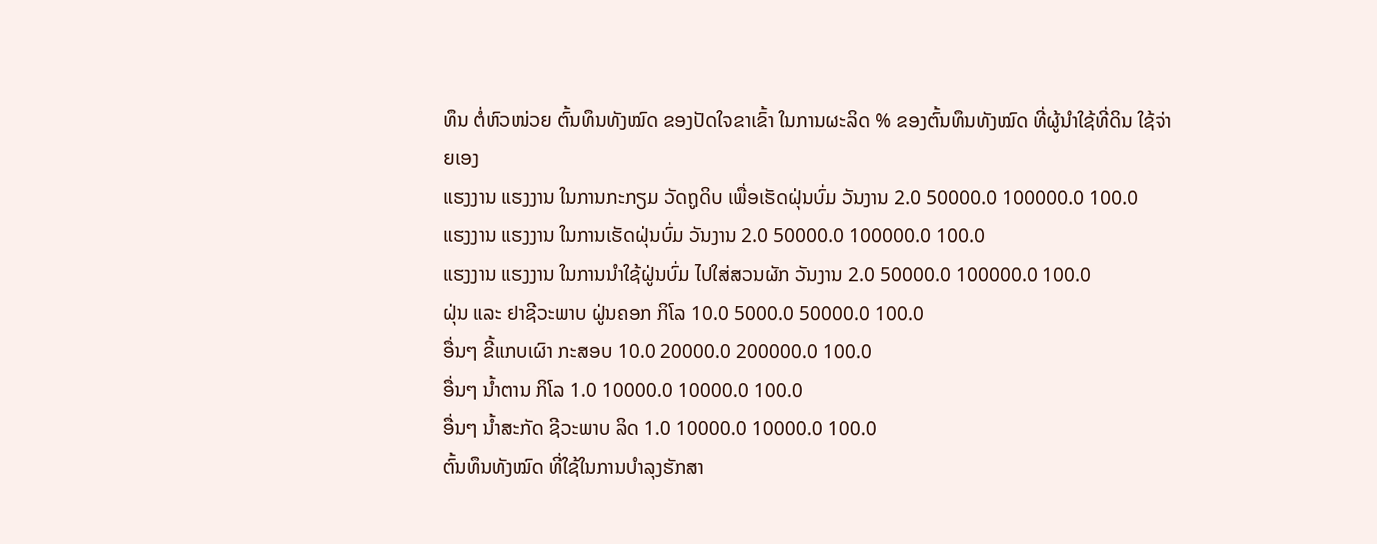ທຶນ ຕໍ່ຫົວໜ່ວຍ ຕົ້ນທຶນທັງໝົດ ຂອງປັດໃຈຂາເຂົ້າ ໃນການຜະລິດ % ຂອງຕົ້ນທຶນທັງໝົດ ທີ່ຜູ້ນໍາໃຊ້ທີ່ດິນ ໃຊ້ຈ່າຍເອງ
ແຮງງານ ແຮງງານ ໃນການກະກຽມ ວັດຖູດິບ ເພື່ອເຮັດຝຸ່ນບົ່ມ ວັນງານ 2.0 50000.0 100000.0 100.0
ແຮງງານ ແຮງງານ ໃນການເຮັດຝຸ່ນບົ່ມ ວັນງານ 2.0 50000.0 100000.0 100.0
ແຮງງານ ແຮງງານ ໃນການນຳໃຊ້ຝູ່ນບົ່ມ ໄປໃສ່ສວນຜັກ ວັນງານ 2.0 50000.0 100000.0 100.0
ຝຸ່ນ ແລະ ຢາຊີວະພາບ ຝູ່ນຄອກ ກິໂລ 10.0 5000.0 50000.0 100.0
ອື່ນໆ ຂີ້ແກບເຜົາ ກະສອບ 10.0 20000.0 200000.0 100.0
ອື່ນໆ ນ້ຳຕານ ກິໂລ 1.0 10000.0 10000.0 100.0
ອື່ນໆ ນ້ຳສະກັດ ຊີວະພາບ ລິດ 1.0 10000.0 10000.0 100.0
ຕົ້ນທຶນທັງໝົດ ທີ່ໃຊ້ໃນການບໍາລຸງຮັກສາ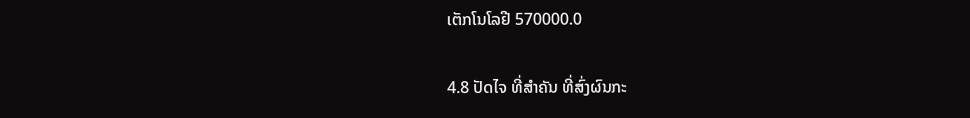ເຕັກໂນໂລຢີ 570000.0

4.8 ປັດໄຈ ທີ່ສໍາຄັນ ທີ່ສົ່ງຜົນກະ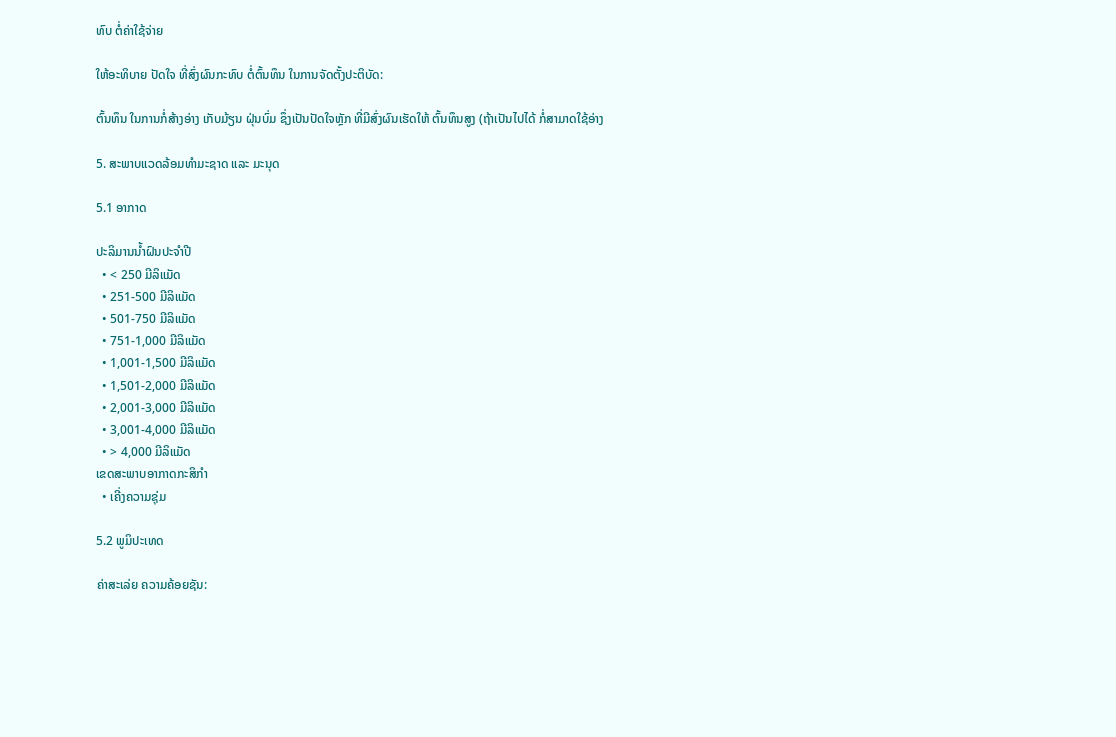ທົບ ຕໍ່ຄ່າໃຊ້ຈ່າຍ

ໃຫ້ອະທິບາຍ ປັດໃຈ ທີ່ສົ່ງຜົນກະທົບ ຕໍ່ຕົ້ນທຶນ ໃນການຈັດຕັ້ງປະຕິບັດ:

ຕົ້ນທຶນ ໃນການກໍ່ສ້າງອ່າງ ເກັບມ້ຽນ ຝຸ່ນບົ່ມ ຊຶ່ງເປັນປັດໃຈຫຼັກ ທີ່ມີສົ່ງຜົນເຮັດໃຫ້ ຕົ້ນທຶນສູງ (ຖ້າເປັນໄປໄດ້ ກ່ໍສາມາດໃຊ້ອ່າງ

5. ສະພາບແວດລ້ອມທໍາມະຊາດ ແລະ ມະນຸດ

5.1 ອາກາດ

ປະລິມານນໍ້າຝົນປະຈໍາປີ
  • < 250 ມີລິແມັດ
  • 251-500 ມີລິແມັດ
  • 501-750 ມີລິແມັດ
  • 751-1,000 ມີລິແມັດ
  • 1,001-1,500 ມີລິແມັດ
  • 1,501-2,000 ມີລິແມັດ
  • 2,001-3,000 ມີລິແມັດ
  • 3,001-4,000 ມີລິແມັດ
  • > 4,000 ມີລິແມັດ
ເຂດສະພາບອາກາດກະສິກໍາ
  • ເຄີ່ງຄວາມຊຸ່ມ

5.2 ພູມິປະເທດ

ຄ່າສະເລ່ຍ ຄວາມຄ້ອຍຊັນ: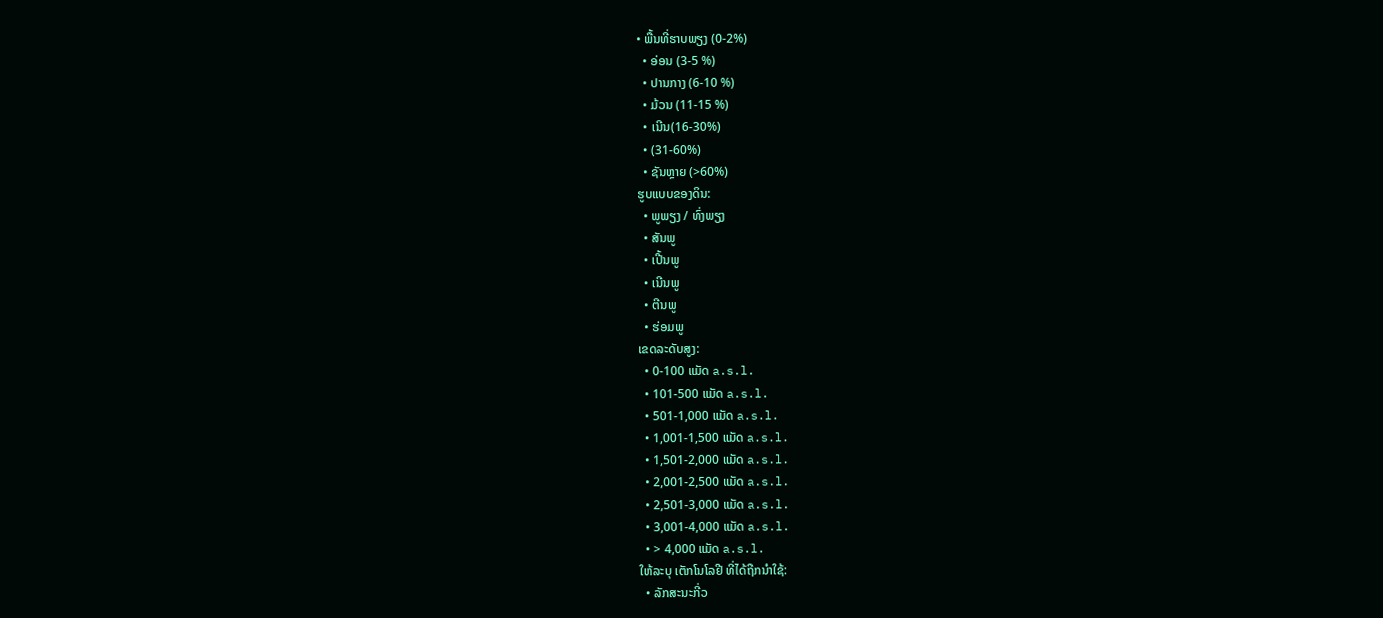• ພື້ນທີ່ຮາບພຽງ (0-2%)
  • ອ່ອນ (3-5 %)
  • ປານກາງ (6-10 %)
  • ມ້ວນ (11-15 %)
  • ເນີນ(16-30%)
  • (31-60%)
  • ຊັນຫຼາຍ (>60%)
ຮູບແບບຂອງດິນ:
  • ພູພຽງ / ທົ່ງພຽງ
  • ສັນພູ
  • ເປີ້ນພູ
  • ເນີນພູ
  • ຕີນພູ
  • ຮ່ອມພູ
ເຂດລະດັບສູງ:
  • 0-100 ແມັດ a.s.l.
  • 101-500 ແມັດ a.s.l.
  • 501-1,000 ແມັດ a.s.l.
  • 1,001-1,500 ແມັດ a.s.l.
  • 1,501-2,000 ແມັດ a.s.l.
  • 2,001-2,500 ແມັດ a.s.l.
  • 2,501-3,000 ແມັດ a.s.l.
  • 3,001-4,000 ແມັດ a.s.l.
  • > 4,000 ແມັດ a.s.l.
ໃຫ້ລະບຸ ເຕັກໂນໂລຢີ ທີ່ໄດ້ຖືກນຳໃຊ້:
  • ລັກສະນະກີ່ວ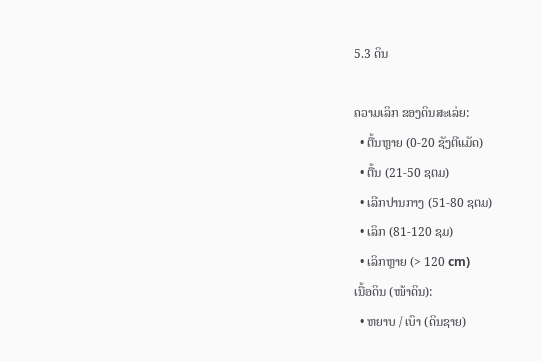5.3 ດິນ

ຄວາມເລິກ ຂອງດິນສະເລ່ຍ:
  • ຕື້ນຫຼາຍ (0-20 ຊັງຕີແມັດ)
  • ຕື້ນ (21-50 ຊຕມ)
  • ເລີກປານກາງ (51-80 ຊຕມ)
  • ເລິກ (81-120 ຊມ)
  • ເລິກຫຼາຍ (> 120 cm)
ເນື້ອດິນ (ໜ້າດິນ):
  • ຫຍາບ / ເບົາ (ດິນຊາຍ)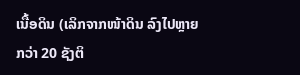ເນື້ອດິນ (ເລິກຈາກໜ້າດິນ ລົງໄປຫຼາຍກວ່າ 20 ຊັງຕິ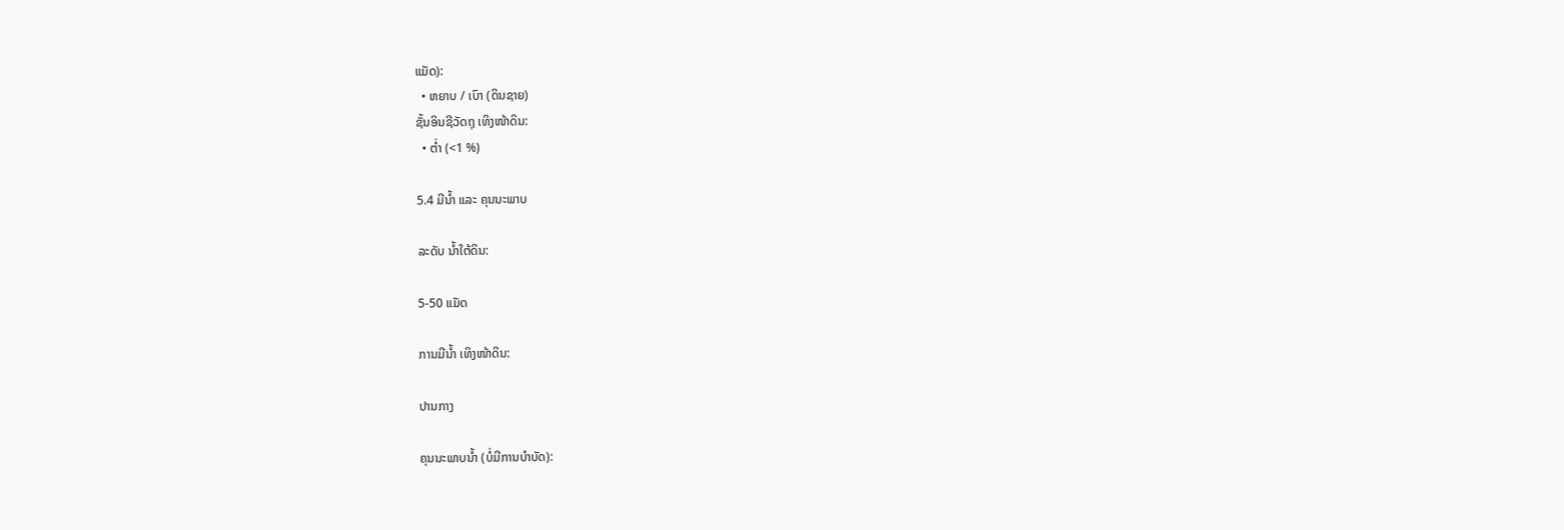ແມັດ):
  • ຫຍາບ / ເບົາ (ດິນຊາຍ)
ຊັ້ນອິນຊີວັດຖຸ ເທິງໜ້າດິນ:
  • ຕໍ່າ (<1 %)

5.4 ມີນໍ້າ ແລະ ຄຸນນະພາບ

ລະດັບ ນໍ້າໃຕ້ດິນ:

5-50 ແມັດ

ການມີນໍ້າ ເທິງໜ້າດິນ:

ປານກາງ

ຄຸນນະພາບນໍ້າ (ບໍ່ມີການບໍາບັດ):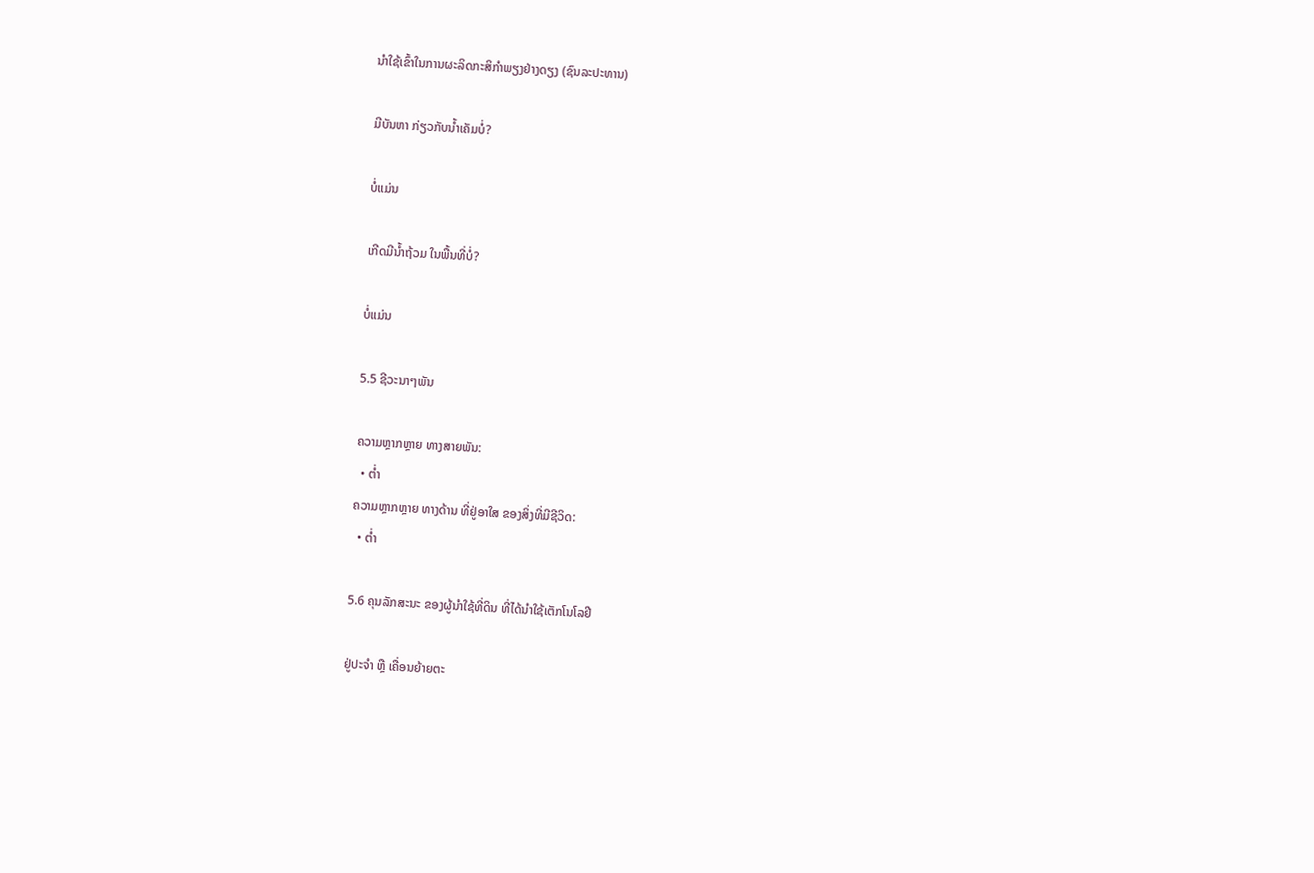ນຳໃຊ້ເຂົ້າໃນການຜະລິດກະສິກໍາພຽງຢ່າງດຽງ (ຊົນລະປະທານ)

ມີບັນຫາ ກ່ຽວກັບນໍ້າເຄັມບໍ່?

ບໍ່ແມ່ນ

ເກີດມີນໍ້າຖ້ວມ ໃນພື້ນທີ່ບໍ່?

ບໍ່ແມ່ນ

5.5 ຊີວະນາໆພັນ

ຄວາມຫຼາກຫຼາຍ ທາງສາຍພັນ:
  • ຕໍ່າ
ຄວາມຫຼາກຫຼາຍ ທາງດ້ານ ທີ່ຢູ່ອາໃສ ຂອງສິ່ງທີ່ມີຊີວິດ:
  • ຕໍ່າ

5.6 ຄຸນລັກສະນະ ຂອງຜູ້ນໍາໃຊ້ທີ່ດິນ ທີ່ໄດ້ນໍາໃຊ້ເຕັກໂນໂລຢີ

ຢູ່ປະຈຳ ຫຼື ເຄື່ອນຍ້າຍຕະ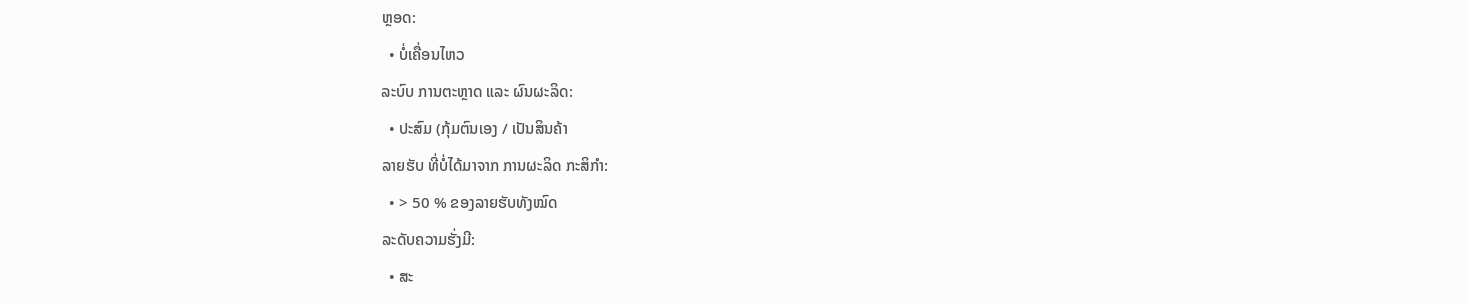ຫຼອດ:
  • ບໍ່ເຄື່ອນໄຫວ
ລະບົບ ການຕະຫຼາດ ແລະ ຜົນຜະລິດ:
  • ປະສົມ (ກຸ້ມຕົນເອງ / ເປັນສິນຄ້າ
ລາຍຮັບ ທີ່ບໍ່ໄດ້ມາຈາກ ການຜະລິດ ກະສິກໍາ:
  • > 50 % ຂອງລາຍຮັບທັງໝົດ
ລະດັບຄວາມຮັ່ງມີ:
  • ສະ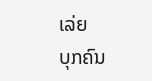ເລ່ຍ
ບຸກຄົນ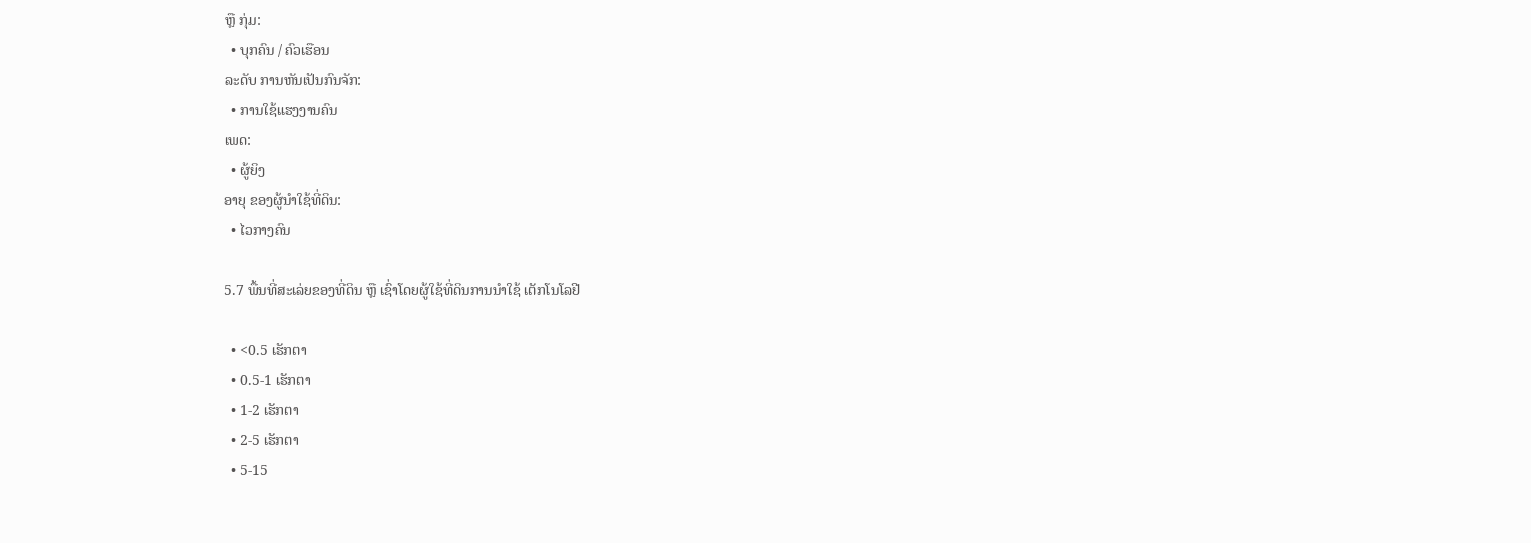ຫຼື ກຸ່ມ:
  • ບຸກຄົນ / ຄົວເຮືອນ
ລະດັບ ການຫັນເປັນກົນຈັກ:
  • ການໃຊ້ແຮງງານຄົນ
ເພດ:
  • ຜູ້ຍິງ
ອາຍຸ ຂອງຜູ້ນໍາໃຊ້ທີ່ດິນ:
  • ໄວກາງຄົນ

5.7 ພື້ນທີ່ສະເລ່ຍຂອງທີ່ດິນ ຫຼື ເຊົ່າໂດຍຜູ້ໃຊ້ທີ່ດິນການນໍາໃຊ້ ເຕັກໂນໂລຢີ

  • <0.5 ເຮັກຕາ
  • 0.5-1 ເຮັກຕາ
  • 1-2 ເຮັກຕາ
  • 2-5 ເຮັກຕາ
  • 5-15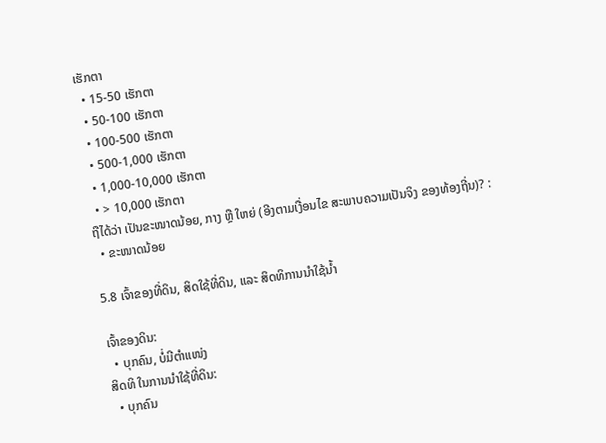ເຮັກຕາ
  • 15-50 ເຮັກຕາ
  • 50-100 ເຮັກຕາ
  • 100-500 ເຮັກຕາ
  • 500-1,000 ເຮັກຕາ
  • 1,000-10,000 ເຮັກຕາ
  • > 10,000 ເຮັກຕາ
ຖືໄດ້ວ່າ ເປັນຂະໜາດນ້ອຍ, ກາງ ຫຼື ໃຫຍ່ (ອີງຕາມເງື່ອນໄຂ ສະພາບຄວາມເປັນຈິງ ຂອງທ້ອງຖີ່ນ)? :
  • ຂະໜາດນ້ອຍ

5.8 ເຈົ້າຂອງທີ່ດິນ, ສິດໃຊ້ທີ່ດິນ, ແລະ ສິດທິການນໍາໃຊ້ນໍ້າ

ເຈົ້າຂອງດິນ:
  • ບຸກຄົນ, ບໍ່ມີຕໍາແໜ່ງ
ສິດທິ ໃນການນໍາໃຊ້ທີ່ດິນ:
  • ບຸກຄົນ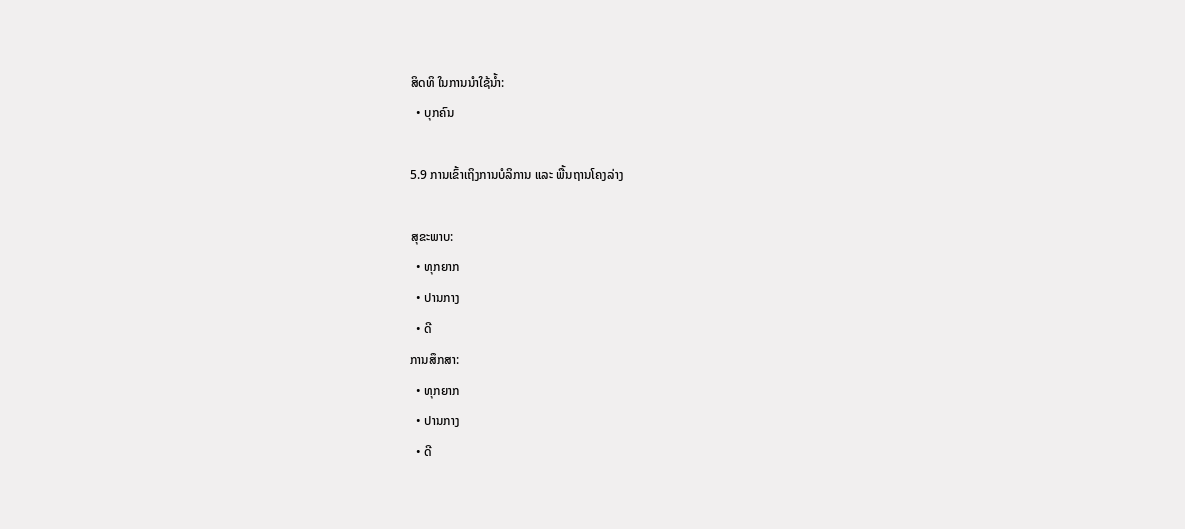ສິດທິ ໃນການນໍາໃຊ້ນໍ້າ:
  • ບຸກຄົນ

5.9 ການເຂົ້າເຖິງການບໍລິການ ແລະ ພື້ນຖານໂຄງລ່າງ

ສຸຂະພາບ:
  • ທຸກຍາກ
  • ປານກາງ
  • ດີ
ການສຶກສາ:
  • ທຸກຍາກ
  • ປານກາງ
  • ດີ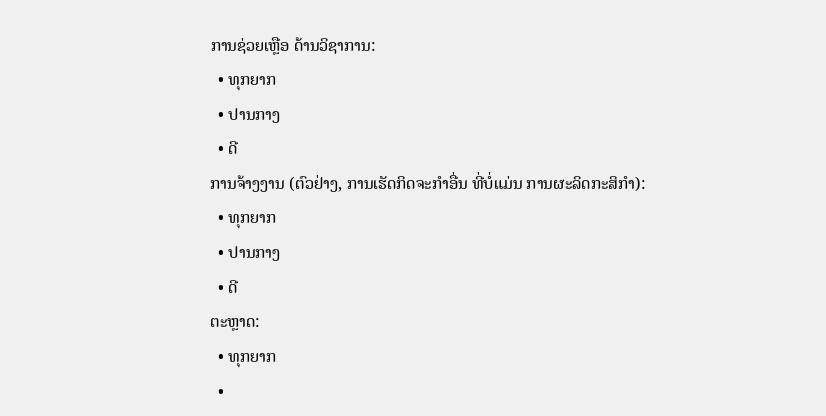ການຊ່ວຍເຫຼືອ ດ້ານວິຊາການ:
  • ທຸກຍາກ
  • ປານກາງ
  • ດີ
ການຈ້າງງານ (ຕົວຢ່າງ, ການເຮັດກິດຈະກໍາອື່ນ ທີ່ບໍ່ແມ່ນ ການຜະລິດກະສິກໍາ):
  • ທຸກຍາກ
  • ປານກາງ
  • ດີ
ຕະຫຼາດ:
  • ທຸກຍາກ
  •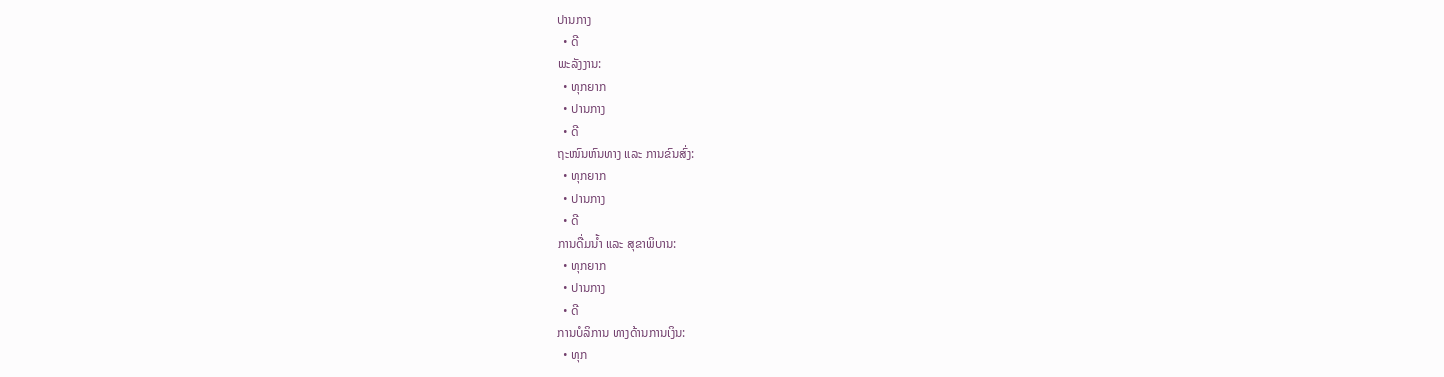ປານກາງ
  • ດີ
ພະລັງງານ:
  • ທຸກຍາກ
  • ປານກາງ
  • ດີ
ຖະໜົນຫົນທາງ ແລະ ການຂົນສົ່ງ:
  • ທຸກຍາກ
  • ປານກາງ
  • ດີ
ການດື່ມນໍ້າ ແລະ ສຸຂາພິບານ:
  • ທຸກຍາກ
  • ປານກາງ
  • ດີ
ການບໍລິການ ທາງດ້ານການເງິນ:
  • ທຸກ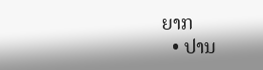ຍາກ
  • ປານ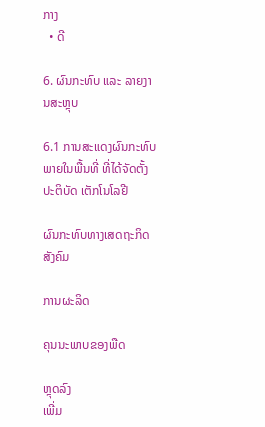ກາງ
  • ດີ

6. ຜົນກະທົບ ແລະ ລາຍງານສະຫຼຸບ

6.1 ການສະແດງຜົນກະທົບ ພາຍໃນພື້ນທີ່ ທີ່ໄດ້ຈັດຕັ້ງປະຕິບັດ ເຕັກໂນໂລຢີ

ຜົນກະທົບທາງເສດຖະກິດສັງຄົມ

ການຜະລິດ

ຄຸນນະພາບຂອງພືດ

ຫຼຸດລົງ
ເພີ່ມ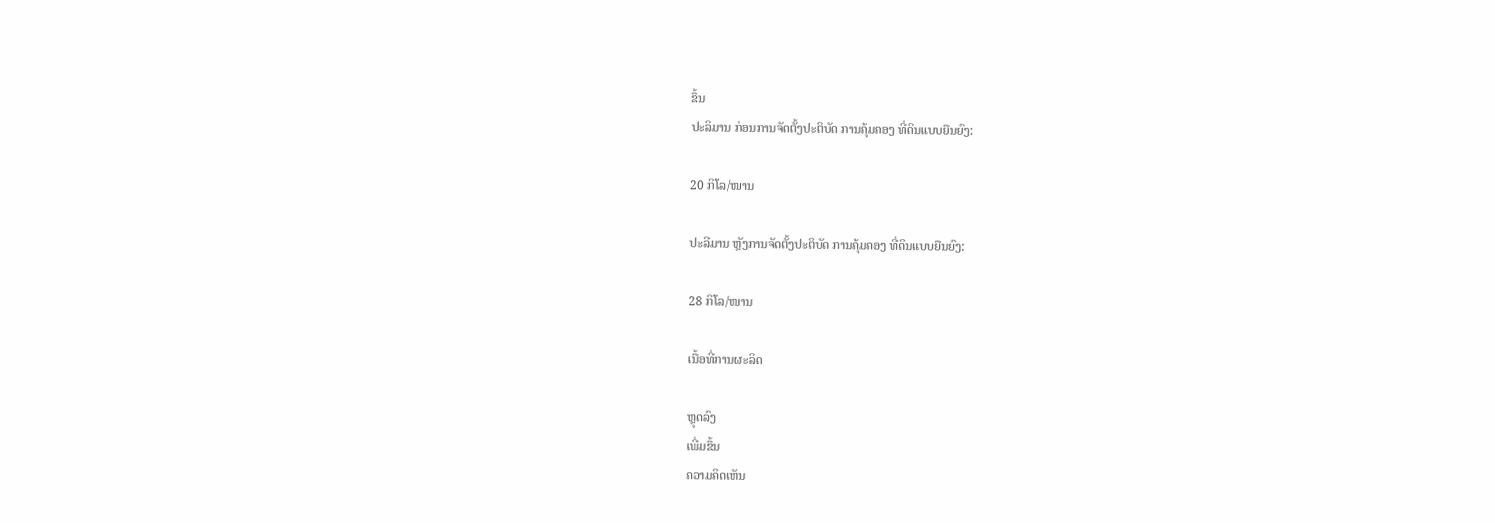ຂຶ້ນ
ປະລິມານ ກ່ອນການຈັດຕັ້ງປະຕິບັດ ການຄຸ້ມຄອງ ທີ່ດິນແບບຍືນຍົງ:

20 ກິໂລ/ໜານ

ປະລີມານ ຫຼັງການຈັດຕັ້ງປະຕິບັດ ການຄຸ້ມຄອງ ທີ່ດິນແບບຍືນຍົງ:

28 ກິໂລ/ໜານ

ເນື້ອທີ່ການຜະລິດ

ຫຼຸດລົງ
ເພີ່ມຂຶ້ນ
ຄວາມຄິດເຫັນ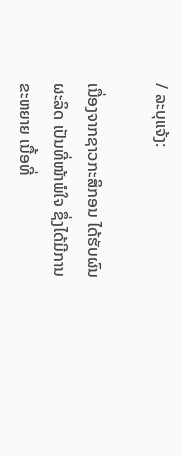/ ລະບຸແຈ້ງ:

ເນື່ອງຈາກຊາວກະສິກອນ ໄດ້ຮັບຜົນຜະລິດ ເປັນທີ່ໜ້າພໍໃຈ ຊຶ່ງໄດ້ມີການຂະຫຍາຍ ເນື້ອທີ່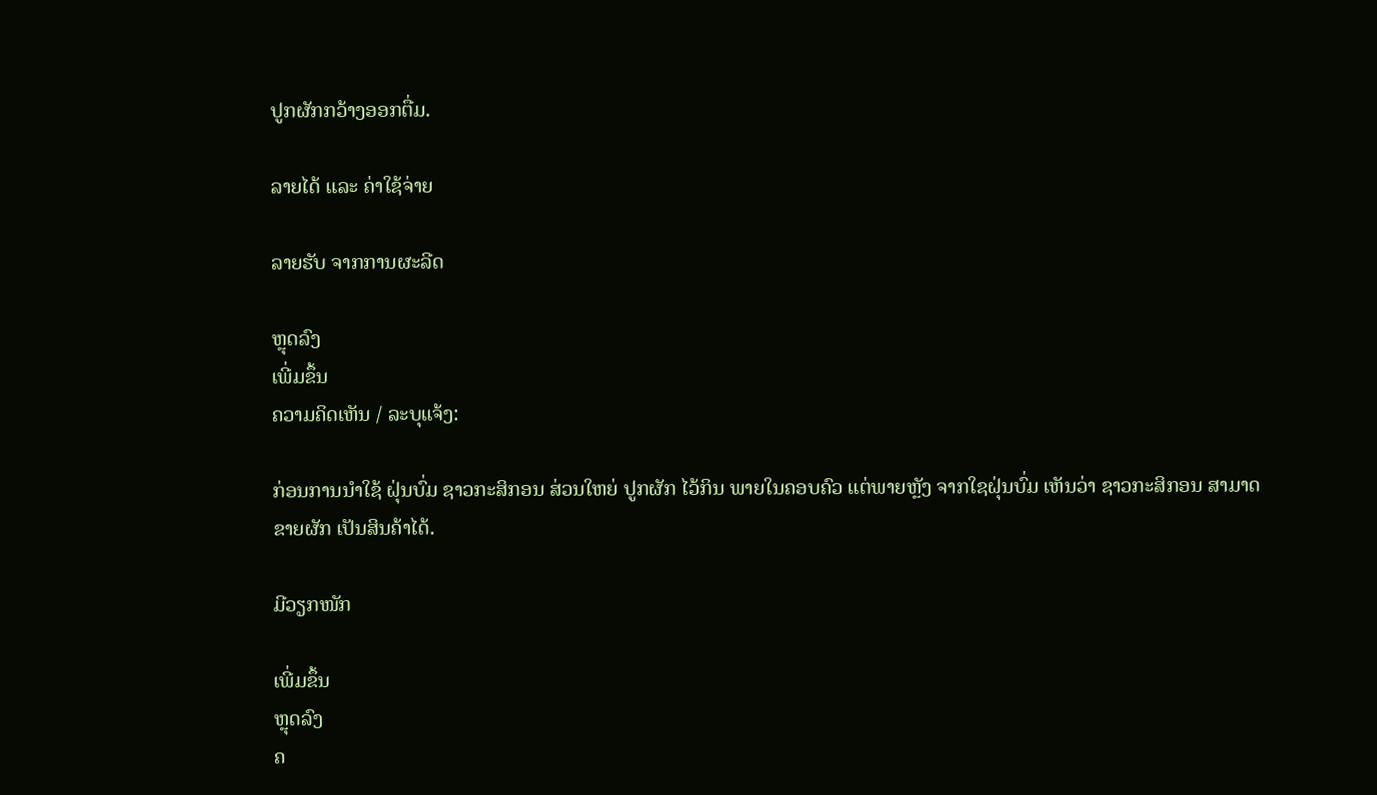ປູກຜັກກວ້າງອອກຕື່ມ.

ລາຍໄດ້ ແລະ ຄ່າໃຊ້ຈ່າຍ

ລາຍຮັບ ຈາກການຜະລີດ

ຫຼຸດລົງ
ເພີ່ມຂຶ້ນ
ຄວາມຄິດເຫັນ / ລະບຸແຈ້ງ:

ກ່ອນການນໍາໃຊ້ ຝຸ່ນບົ່ມ ຊາວກະສິກອນ ສ່ວນໃຫຍ່ ປູກຜັກ ໄວ້ກິນ ພາຍໃນຄອບຄົວ ແຕ່ພາຍຫັຼງ ຈາກໃຊຝຸ່ນບົ່ມ ເຫັນວ່າ ຊາວກະສິກອນ ສາມາດ ຂາຍຜັກ ເປັນສິນຄ້າໄດ້.

ມີວຽກໜັກ

ເພີ່ມຂຶ້ນ
ຫຼຸດລົງ
ຄ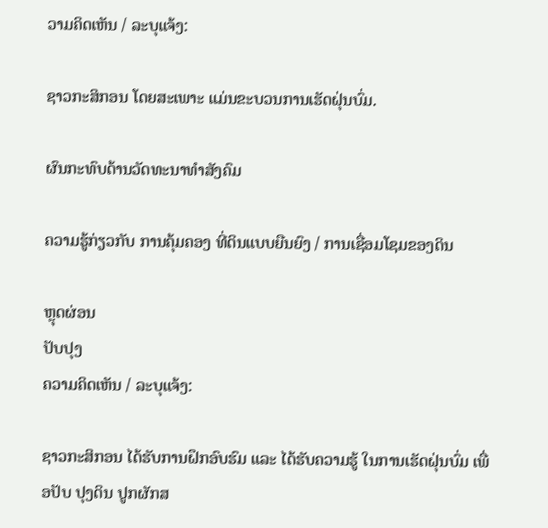ວາມຄິດເຫັນ / ລະບຸແຈ້ງ:

ຊາວກະສິກອນ ໂດຍສະເພາະ ແມ່ນຂະບວນການເຮັດຝຸ່ນບົ່ມ.

ຜົນກະທົບດ້ານວັດທະນາທໍາສັງຄົມ

ຄວາມຮູ້ກ່ຽວກັບ ການຄຸ້ມຄອງ ທີ່ດິນແບບຍືນຍົງ / ການເຊື່ອມໂຊມຂອງດິນ

ຫຼຸດຜ່ອນ
ປັບປຸງ
ຄວາມຄິດເຫັນ / ລະບຸແຈ້ງ:

ຊາວກະສິກອນ ໄດ້ຮັບການຝຶກອົບຮົມ ແລະ ໄດ້ຮັບຄວາມຮູ້ ໃນການເຮັດຝຸ່ນບົ່ມ ເພື່ອປັບ ປຸງດິນ ປູກຜັກສ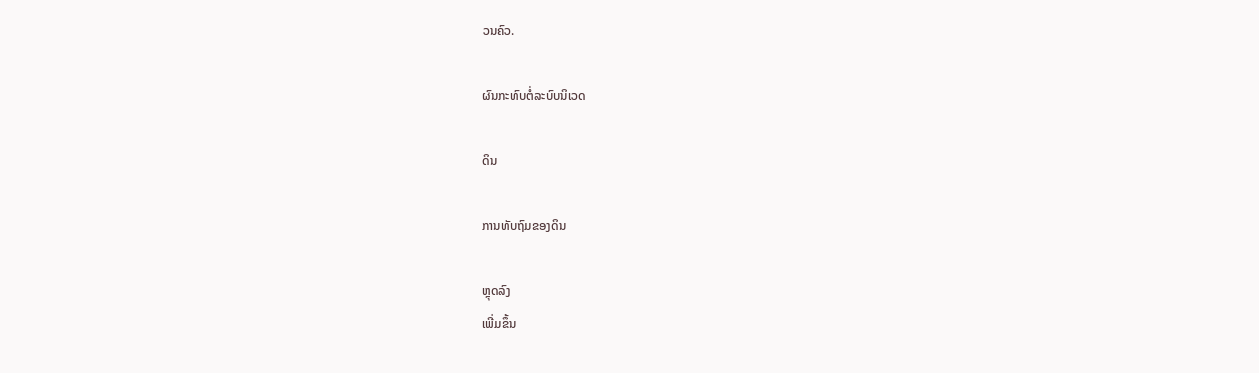ວນຄົວ.

ຜົນກະທົບຕໍ່ລະບົບນິເວດ

ດິນ

ການທັບຖົມຂອງດິນ

ຫຼຸດລົງ
ເພີ່ມຂຶ້ນ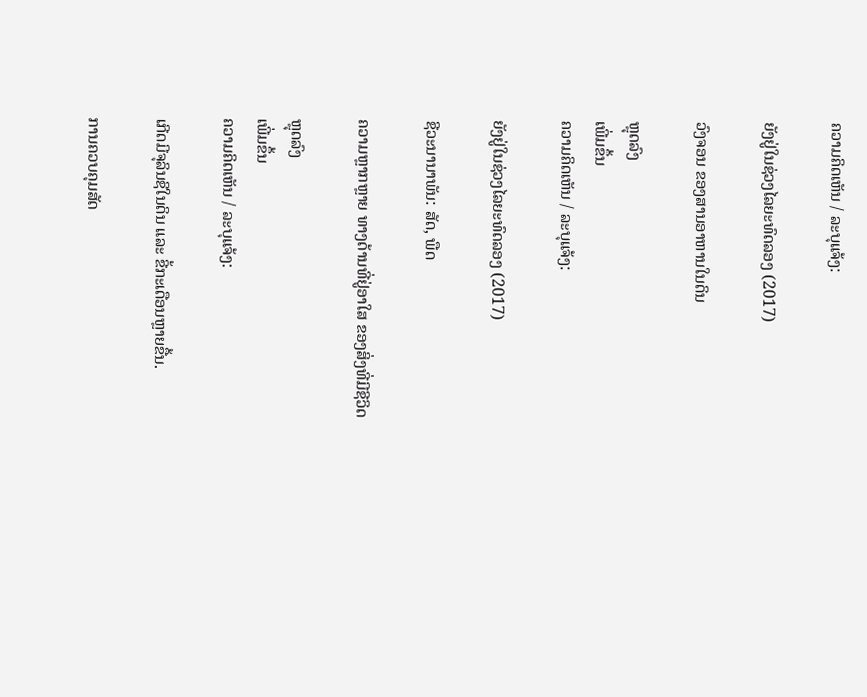ຄວາມຄິດເຫັນ / ລະບຸແຈ້ງ:

ຍັງຢູ່ໃນຊ່ວງໄລຍະທົດລອງ (2017)

ວົງຈອນ ຂອງສານອາຫານໃນດິນ

ຫຼຸດລົງ
ເພີ່ມຂຶ້ນ
ຄວາມຄິດເຫັນ / ລະບຸແຈ້ງ:

ຍັງຢູ່ໃນຊ່ວງໄລຍະທົດລອງ (2017)

ຊີວະນານາພັນ: ສັດ, ພືດ

ຄວາມຫຼາກຫຼາຍ ທາງດ້ານທີ່ຢູ່ອາໃສ ຂອງສິ່ງທີ່ມີຊີວິດ

ຫຼຸດລົງ
ເພີ່ມຂຶ້ນ
ຄວາມຄິດເຫັນ / ລະບຸແຈ້ງ:

ເກີດມີຈຸລິນຊີໃນດິນ ແລະ ຂີ້ກະເດືອນຫຼາຍຂື້ນ.

ການຄວບຄຸມສັດ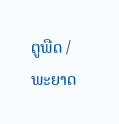ຕູພືດ / ພະຍາດ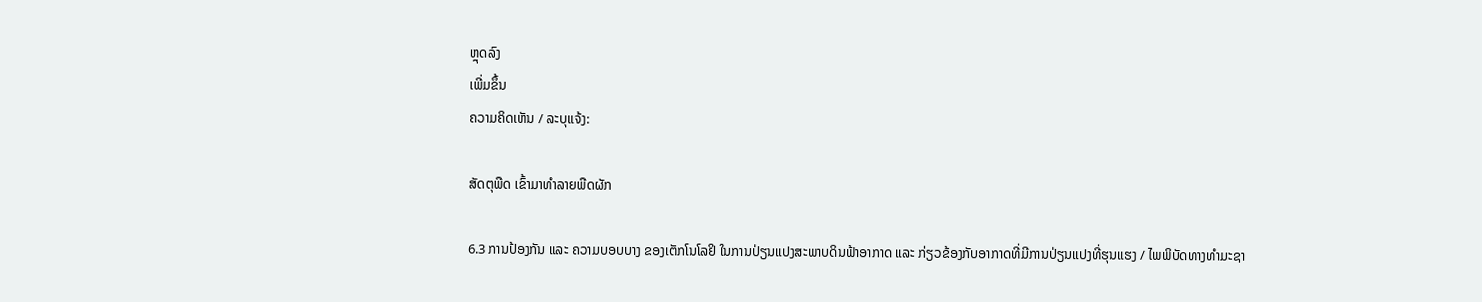ຫຼຸດລົງ
ເພີ່ມຂຶ້ນ
ຄວາມຄິດເຫັນ / ລະບຸແຈ້ງ:

ສັດຕຸພືດ ເຂົ້າມາທໍາລາຍພືດຜັກ

6.3 ການປ້ອງກັນ ແລະ ຄວາມບອບບາງ ຂອງເຕັກໂນໂລຢິ ໃນການປ່ຽນແປງສະພາບດິນຟ້າອາກາດ ແລະ ກ່ຽວຂ້ອງກັບອາກາດທີ່ມີການປ່ຽນແປງທີ່ຮຸນແຮງ / ໄພພິບັດທາງທໍາມະຊາ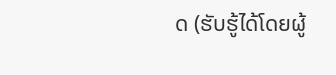ດ (ຮັບຮູ້ໄດ້ໂດຍຜູ້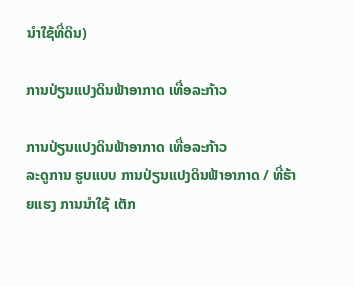ນໍາໃຊ້ທີ່ດິນ)

ການປ່ຽນແປງດິນຟ້າອາກາດ ເທື່ອລະກ້າວ

ການປ່ຽນແປງດິນຟ້າອາກາດ ເທື່ອລະກ້າວ
ລະດູການ ຮູບແບບ ການປ່ຽນແປງດິນຟ້າອາກາດ / ທີ່ຮ້າຍແຮງ ການນໍາໃຊ້ ເຕັກ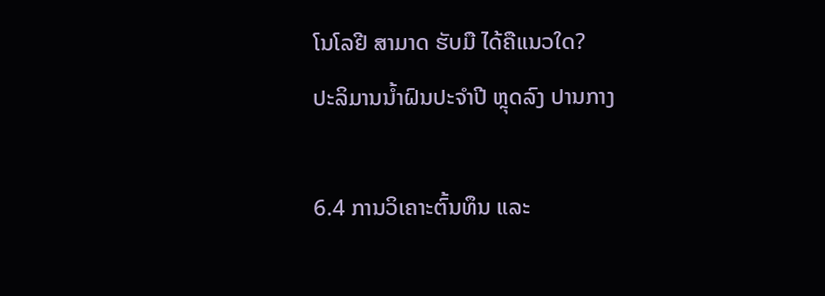ໂນໂລຢີ ສາມາດ ຮັບມື ໄດ້ຄືແນວໃດ?
ປະລິມານນໍ້າຝົນປະຈໍາປີ ຫຼຸດລົງ ປານກາງ

6.4 ການວິເຄາະຕົ້ນທຶນ ແລະ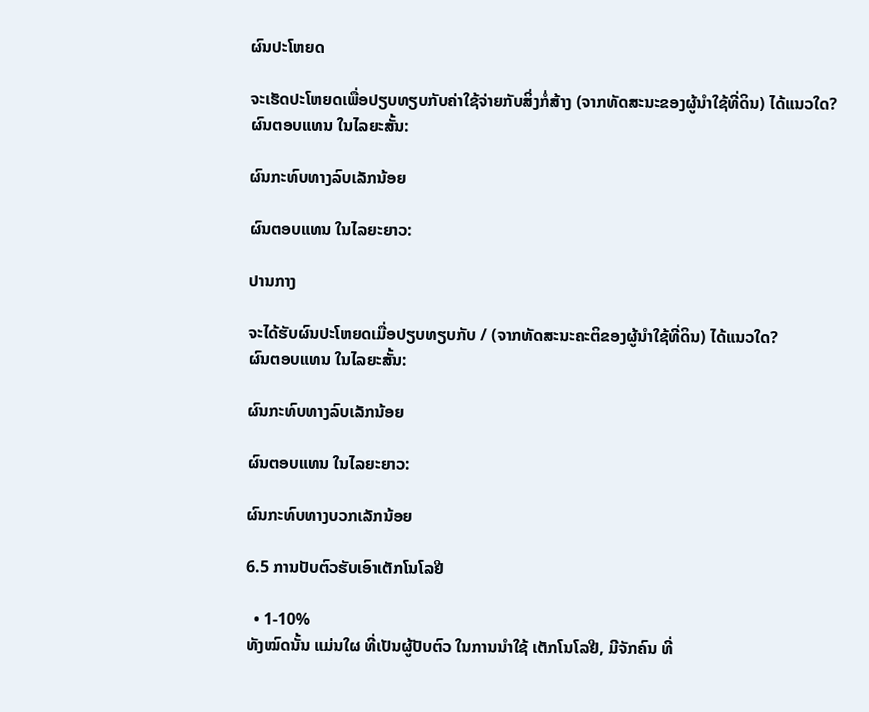ຜົນປະໂຫຍດ

ຈະເຮັດປະໂຫຍດເພື່ອປຽບທຽບກັບຄ່າໃຊ້ຈ່າຍກັບສິ່ງກໍ່ສ້າງ (ຈາກທັດສະນະຂອງຜູ້ນຳໃຊ້ທີ່ດິນ) ໄດ້ແນວໃດ?
ຜົນຕອບແທນ ໃນໄລຍະສັ້ນ:

ຜົນກະທົບທາງລົບເລັກນ້ອຍ

ຜົນຕອບແທນ ໃນໄລຍະຍາວ:

ປານກາງ

ຈະໄດ້ຮັບຜົນປະໂຫຍດເມື່ອປຽບທຽບກັບ / (ຈາກທັດສະນະຄະຕິຂອງຜູ້ນຳໃຊ້ທີ່ດິນ) ໄດ້ແນວໃດ?
ຜົນຕອບແທນ ໃນໄລຍະສັ້ນ:

ຜົນກະທົບທາງລົບເລັກນ້ອຍ

ຜົນຕອບແທນ ໃນໄລຍະຍາວ:

ຜົນກະທົບທາງບວກເລັກນ້ອຍ

6.5 ການປັບຕົວຮັບເອົາເຕັກໂນໂລຢີ

  • 1-10%
ທັງໝົດນັ້ນ ແມ່ນໃຜ ທີ່ເປັນຜູ້ປັບຕົວ ໃນການນໍາໃຊ້ ເຕັກໂນໂລຢີ, ມີຈັກຄົນ ທີ່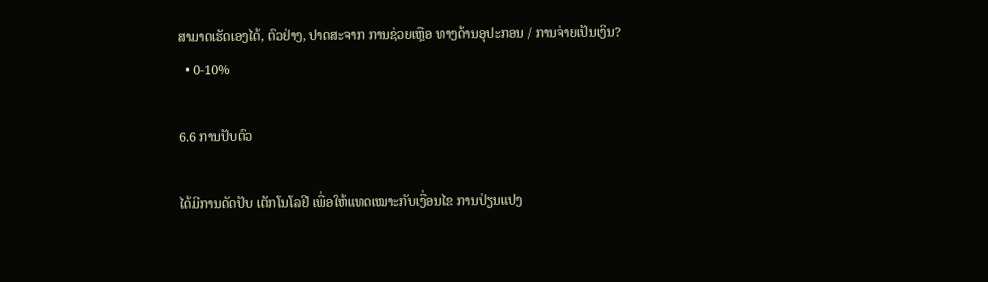ສາມາດເຮັດເອງໄດ້, ຕົວຢ່າງ, ປາດສະຈາກ ການຊ່ວຍເຫຼືອ ທາງດ້ານອຸປະກອນ / ການຈ່າຍເປັນເງິນ?
  • 0-10%

6.6 ການປັບຕົວ

ໄດ້ມີການດັດປັບ ເຕັກໂນໂລຢີ ເພື່ອໃຫ້ແທດເໝາະກັບເງື່ອນໄຂ ການປ່ຽນແປງ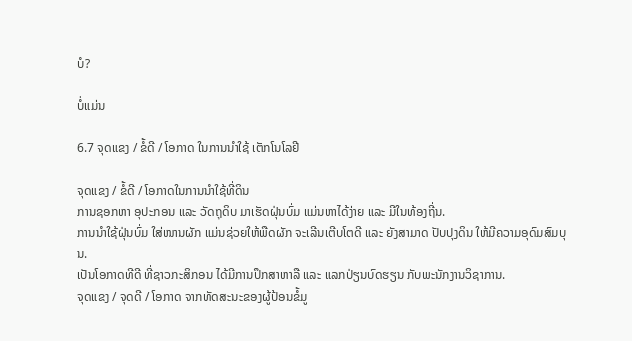ບໍ?

ບໍ່ແມ່ນ

6.7 ຈຸດແຂງ / ຂໍ້ດີ / ໂອກາດ ໃນການນໍາໃຊ້ ເຕັກໂນໂລຢີ

ຈຸດແຂງ / ຂໍ້ດີ / ໂອກາດໃນການນໍາໃຊ້ທີ່ດິນ
ການຊອກຫາ ອຸປະກອນ ແລະ ວັດຖຸດິບ ມາເຮັດຝຸ່ນບົ່ມ ແມ່ນຫາໄດ້ງ່າຍ ແລະ ມີໃນທ້ອງຖີ່ນ.
ການນຳໃຊ້ຝຸ່ນບົ່ມ ໃສ່ໜານຜັກ ແມ່ນຊ່ວຍໃຫ້ພືດຜັກ ຈະເລີນເຕີບໂຕດີ ແລະ ຍັງສາມາດ ປັບປຸງດິນ ໃຫ້ມີຄວາມອຸດົມສົມບຸນ.
ເປັນໂອກາດທີດີ ທີ່ຊາວກະສິກອນ ໄດ້ມີການປຶກສາຫາລື ແລະ ແລກປ່ຽນບົດຮຽນ ກັບພະນັກງານວິຊາການ.
ຈຸດແຂງ / ຈຸດດີ / ໂອກາດ ຈາກທັດສະນະຂອງຜູ້ປ້ອນຂໍ້ມູ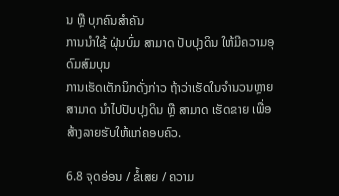ນ ຫຼື ບຸກຄົນສຳຄັນ
ການນໍາໃຊ້ ຝຸ່ນບົ່ມ ສາມາດ ປັບປຸງດິນ ໃຫ້ມີຄວາມອຸດົມສົມບຸນ
ການເຮັດເຕັກນິກດັ່ງກ່າວ ຖ້າວ່າເຮັດໃນຈໍານວນຫຼາຍ ສາມາດ ນໍາໄປປັບປຸງດິນ ຫືຼ ສາມາດ ເຮັດຂາຍ ເພື່ອສ້າງລາຍຮັບໃຫ້ແກ່ຄອບຄົວ.

6.8 ຈຸດອ່ອນ / ຂໍ້ເສຍ / ຄວາມ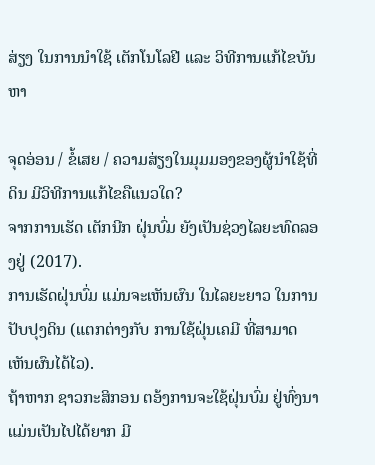ສ່ຽງ ໃນການນໍາໃຊ້ ເຕັກໂນໂລຢີ ແລະ ວິທີການແກ້ໄຂບັນຫາ

ຈຸດອ່ອນ / ຂໍ້ເສຍ / ຄວາມສ່ຽງໃນມຸມມອງຂອງຜູ້ນໍາໃຊ້ທີ່ດິນ ມີວິທີການແກ້ໄຂຄືແນວໃດ?
ຈາກການເຮັດ ເຕັກນີກ ຝຸ່ນບົ່ມ ຍັງເປັນຊ່ວງໄລຍະທົດລອງຢູ່ (2017).
ການເຮັດຝຸ່ນບົ່ມ ແມ່ນຈະເຫັນຜົນ ໃນໄລຍະຍາວ ໃນການປັບປຸງດິນ (ແຕກຕ່າງກັບ ການໃຊ້ຝຸ່ນເຄມີ ທີ່ສາມາດ ເຫັນຜົນໄດ້ໄວ).
ຖ້າຫາກ ຊາວກະສິກອນ ຕອ້ງການຈະໃຊ້ຝຸ່ນບົ່ມ ຢູ່ທົ່ງນາ ແມ່ນເປັນໄປໄດ້ຍາກ ມີ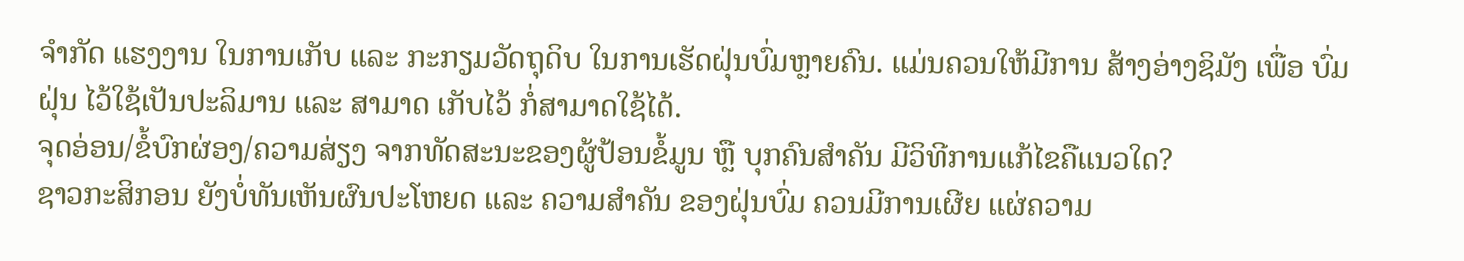ຈໍາກັດ ແຮງງານ ໃນການເກັບ ແລະ ກະກຽມວັດຖຸດິບ ໃນການເຮັດຝຸ່ນບົ່ມຫຼາຍຄົນ. ແມ່ນຄວນໃຫ້ມີການ ສ້າງອ່າງຊິມັງ ເພື່ອ ບົ່ມຝຸ່ນ ໄວ້ໃຊ້ເປັນປະລິມານ ແລະ ສາມາດ ເກັບໄວ້ ກ່ໍສາມາດໃຊ້ໄດ້.
ຈຸດອ່ອນ/ຂໍ້ບົກຜ່ອງ/ຄວາມສ່ຽງ ຈາກທັດສະນະຂອງຜູ້ປ້ອນຂໍ້ມູນ ຫຼື ບຸກຄົນສຳຄັນ ມີວິທີການແກ້ໄຂຄືແນວໃດ?
ຊາວກະສິກອນ ຍັງບ່ໍທັນເຫັນຜົນປະໂຫຍດ ແລະ ຄວາມສໍາຄັນ ຂອງຝຸ່ນບົ່ມ ຄວນມີການເຜີຍ ແຜ່ຄວາມ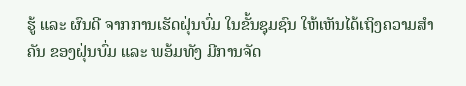ຮູ້ ແລະ ຜົນດີ ຈາກການເຮັດຝຸ່ນບົ່ມ ໃນຂັ້ນຊຸມຊົນ ໃຫ້ເຫັນໄດ້ເຖິງຄວາມສໍາຄັນ ຂອງຝຸ່ນບົ່ມ ແລະ ພອ້ມທັງ ມີການຈັດ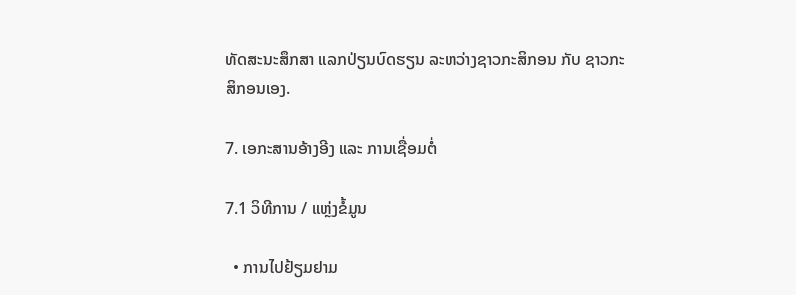ທັດສະນະສຶກສາ ແລກປ່ຽນບົດຮຽນ ລະຫວ່າງຊາວກະສິກອນ ກັບ ຊາວກະສິກອນເອງ.

7. ເອກະສານອ້າງອີງ ແລະ ການເຊື່ອມຕໍ່

7.1 ວິທີການ / ແຫຼ່ງຂໍ້ມູນ

  • ການໄປຢ້ຽມຢາມ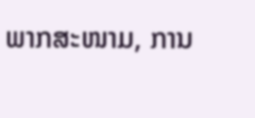ພາກສະໜາມ, ການ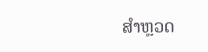ສໍາຫຼວດ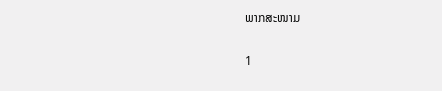ພາກສະໜາມ

1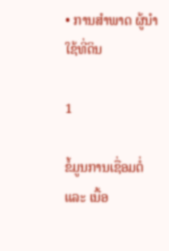• ການສໍາພາດ ຜູ້ນໍາໃຊ້ທີ່ດິນ

1

ຂໍ້ມູນການເຊື່ອມຕໍ່ ແລະ ເນື້ອ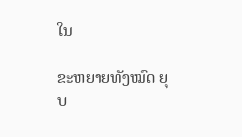ໃນ

ຂະຫຍາຍທັງໝົດ ຍຸບ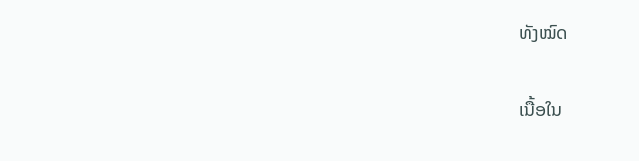ທັງໝົດ

ເນື້ອໃນ